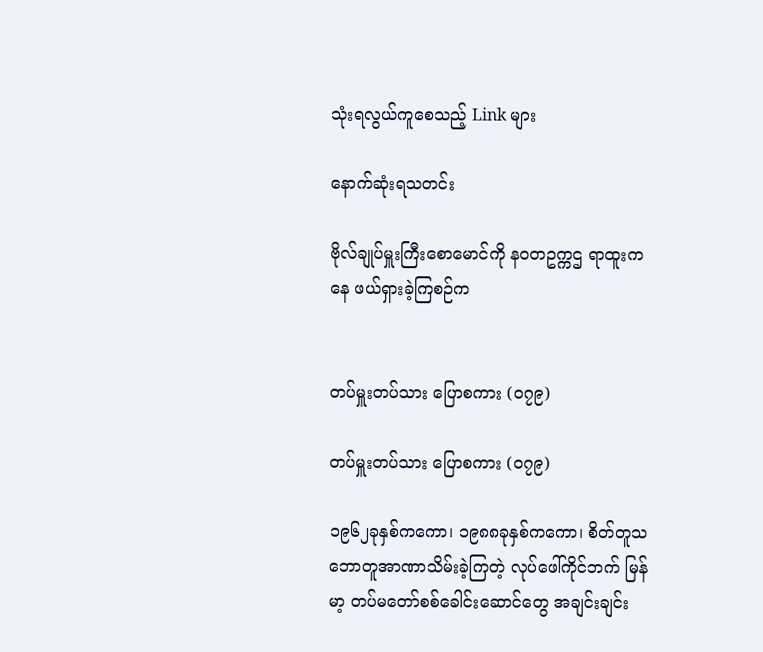သုံးရလွယ်ကူစေသည့် Link များ

နောက်ဆုံးရသတင်း

ဗိုလ်ချုပ်မှူးကြီးစောမောင်ကို နဝတဥက္ကဌ ရာထူးကနေ ဖယ်ရှားခဲ့ကြစဉ်က


တပ်မှူးတပ်သား ပြောစကား (၀၇၉)

တပ်မှူးတပ်သား ပြောစကား (၀၇၉)

၁၉၆၂ခုနှစ်ကကော၊ ၁၉၈၈ခုနှစ်ကကော၊ စိတ်တူသဘောတူအာဏာသိမ်းခဲ့ကြတဲ့ လုပ်ဖေါ်ကိုင်ဘက် မြန်မာ့ တပ်မတော်စစ်ခေါင်းဆောင်တွေ အချင်းချင်း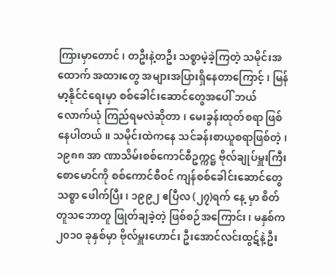ကြားမှာတောင်၊ တဦးနဲ့တဦး သစ္စာမဲ့ခဲ့ကြတဲ့ သမိုင်းအထောက် အထားတွေ အများအပြားရှိနေတာကြောင့်၊ မြန်မာ့နိုင်ငံရေးမှာ စစ်ခေါင်းဆောင်တွေအပေါ် ဘယ်လောက်ယုံ ကြည်ရမလဲဆိုတာ၊ မေးခွန်းထုတ်စရာ ဖြစ်နေပါတယ်။ သမိုင်းထဲကနေ သင်ခန်းစာယူစရာဖြစ်တဲ့၊ ၁၉၈၈ အာ ဏာသိမ်းစစ်ကောင်စီဥက္ကဋ္ဌ ဗိုလ်ချုပ်မှူးကြီးစောမောင်ကို စစ်ကောင်စီဝင် ကျန်စစ်ခေါင်းဆောင်တွေ သစ္စာ ဖေါက်ပြီး၊ ၁၉၉၂ ဧပြီလ (၂၇)ရက် နေ့ မှာ စိတ်တူသဘောတူ ဖြုတ်ချခဲ့တဲ့ ဖြစ်စဉ်အကြောင်း၊ မနှစ်က ၂၀၁၀ ခုနှစ်မှာ ဗိုလ်မှူးဟောင်း ဦးအောင်လင်းထွဋ်နဲ့ဦး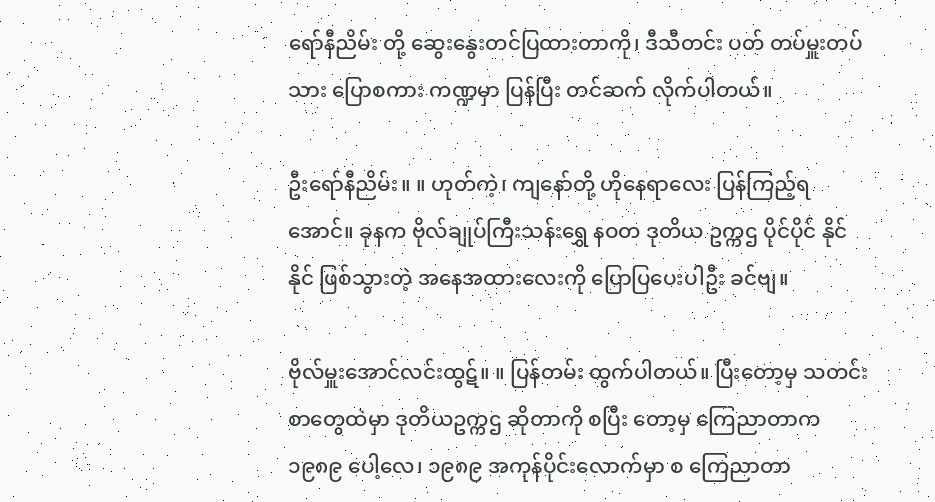ရော်နီညိမ်း တို့ ဆွေးနွေးတင်ပြထားတာကို၊ ဒီသီတင်း ပတ် တပ်မှူးတပ်သား ပြောစကား ကဏ္ဍမှာ ပြန်ပြီး တင်ဆက် လိုက်ပါတယ်။

ဦးရော်နီညိမ်း။ ။ ဟုတ်ကဲ့၊ ကျနော်တို့ ဟိုနေရာလေး ပြန်ကြည့်ရအောင်။ ခုနက ဗိုလ်ချုပ်ကြီးသန်းရွှေ နဝတ ဒုတိယ ဥက္ကဌ ပိုင်ပိုင် နိုင်နိုင် ဖြစ်သွားတဲ့ အနေအထားလေးကို ပြောပြပေးပါဦး ခင်ဗျ။

ဗိုလ်မှူးအောင်လင်းထွဋ်။ ။ ပြန်တမ်း ထွက်ပါတယ်။ ပြီးတော့မှ သတင်းစာတွေထဲမှာ ဒုတိယဥက္ကဌ ဆိုတာကို စပြီး တော့မှ ကြေညာတာက ၁၉၈၉ ပေါ့လေ၊ ၁၉၈၉ အကုန်ပိုင်းလောက်မှာ စ ကြေညာတာ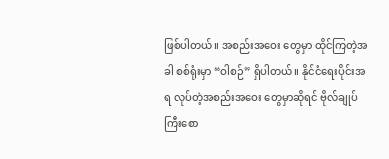ဖြစ်ပါတယ်။ အစည်းအဝေး တွေမှာ ထိုင်ကြတဲ့အခါ စစ်ရုံးမှာ “ဝါစဉ်” ရှိပါတယ်။ နိုင်ငံရေးပိုင်းအရ လုပ်တဲ့အစည်းအဝေး တွေမှာဆိုရင် ဗိုလ်ချုပ် ကြီးစော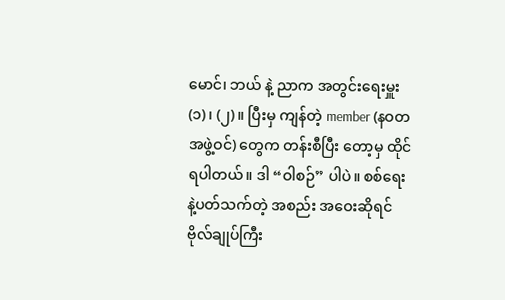မောင်၊ ဘယ် နဲ့ ညာက အတွင်းရေးမှူး (၁)၊ (၂)။ ပြီးမှ ကျန်တဲ့ member (နဝတ အဖွဲ့ဝင်) တွေက တန်းစီပြီး တော့မှ ထိုင်ရပါတယ်။ ဒါ “ဝါစဉ်” ပါပဲ။ စစ်ရေးနဲ့ပတ်သက်တဲ့ အစည်း အဝေးဆိုရင် ဗိုလ်ချုပ်ကြီး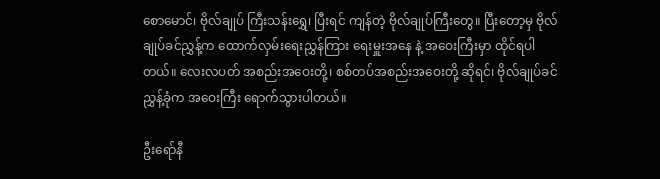စောမောင်၊ ဗိုလ်ချုပ် ကြီးသန်းရွှေ၊ ပြီးရင် ကျန်တဲ့ ဗိုလ်ချုပ်ကြီးတွေ။ ပြီးတော့မှ ဗိုလ်ချုပ်ခင်ညွှန့်က ထောက်လှမ်းရေးညွှန်ကြား ရေးမှူးအနေ နဲ့ အဝေးကြီးမှာ ထိုင်ရပါတယ်။ လေးလပတ် အစည်းအဝေးတို့၊ စစ်တပ်အစည်းအဝေးတို့ ဆိုရင်၊ ဗိုလ်ချုပ်ခင်ညွှန့်ခုံက အဝေးကြီး ရောက်သွားပါတယ်။

ဦးရော်နီ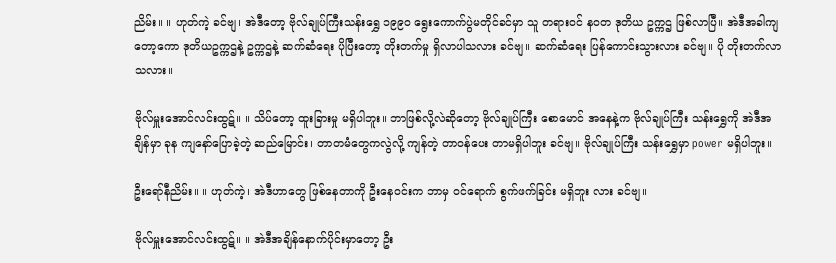ညိမ်း။ ။ ဟုတ်ကဲ့ ခင်ဗျ၊ အဲဒီတော့ ဗိုလ်ချုပ်ကြီးသန်းရွှေ ၁၉၉၀ ရွေးကောက်ပွဲမတိုင်ခင်မှာ သူ တရားဝင် နဝတ ဒုတိယ ဥက္ကဌ ဖြစ်လာပြီ။ အဲဒီအခါကျတော့ကော ဒုတိယဥက္ကဌနဲ့ ဥက္ကဌနဲ့ ဆက်ဆံရေး ပိုပြီးတော့ တိုးတက်မှု ရှိလာပါသလား ခင်ဗျ။ ဆက်ဆံရေး ပြန်ကောင်းသွားလား ခင်ဗျ။ ပို တိုးတက်လာ သလား။

ဗိုလ်မှူးအောင်လင်းထွဋ်။ ။ သိပ်တော့ ထူးခြားမှု မရှိပါဘူး။ ဘာဖြစ်လို့လဲဆိုတော့ ဗိုလ်ချုပ်ကြီး စောမောင် အနေနဲ့က ဗိုလ်ချုပ်ကြီး သန်းရွှေကို အဲဒီအချိန်မှာ ခုန ကျနော်ပြောခဲ့တဲ့ ဆည်မြောင်း၊ တာတမံတွေကလွဲလို့ ကျန်တဲ့ တာဝန်ပေး တာမရှိပါဘူး ခင်ဗျ။ ဗိုလ်ချုပ်ကြီး သန်းရွှေမှာ power မရှိပါဘူး။

ဦးရော်နီညိမ်း။ ။ ဟုတ်ကဲ့၊ အဲဒီဟာတွေ ဖြစ်နေတာကို ဦးနေဝင်းက ဘာမှ ဝင်ရောက် စွက်ဖက်ခြင်း မရှိဘူး လား ခင်ဗျ။

ဗိုလ်မှူးအောင်လင်းထွဋ်။ ။ အဲဒီအချိန်နောက်ပိုင်းမှာတော့ ဦး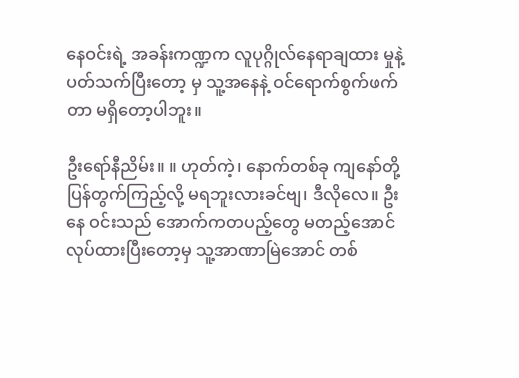နေဝင်းရဲ့ အခန်းကဏ္ဍက လူပုဂ္ဂိုလ်နေရာချထား မှုနဲ့ ပတ်သက်ပြီးတော့ မှ သူ့အနေနဲ့ ဝင်ရောက်စွက်ဖက်တာ မရှိတော့ပါဘူး။

ဦးရော်နီညိမ်း။ ။ ဟုတ်ကဲ့၊ နောက်တစ်ခု ကျနော်တို့ ပြန်တွက်ကြည့်လို့ မရဘူးလားခင်ဗျ၊ ဒီလိုလေ။ ဦးနေ ဝင်းသည် အောက်ကတပည့်တွေ မတည့်အောင် လုပ်ထားပြီးတော့မှ သူ့အာဏာမြဲအောင် တစ်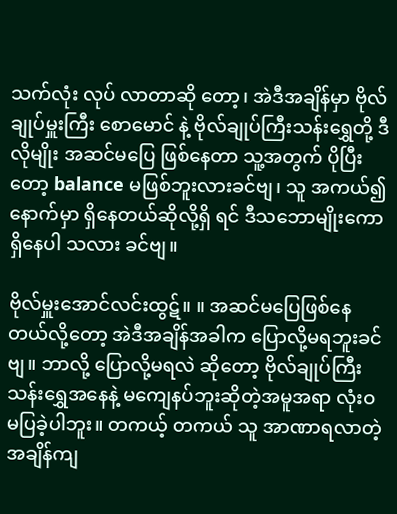သက်လုံး လုပ် လာတာဆို တော့၊ အဲဒီအချိန်မှာ ဗိုလ်ချုပ်မှူးကြီး စောမောင် နဲ့ ဗိုလ်ချုပ်ကြီးသန်းရွှေတို့ ဒီလိုမျိုး အဆင်မပြေ ဖြစ်နေတာ သူ့အတွက် ပိုပြီး တော့ balance မဖြစ်ဘူးလားခင်ဗျ၊ သူ အကယ်၍ နောက်မှာ ရှိနေတယ်ဆိုလို့ရှိ ရင် ဒီသဘောမျိုးကော ရှိနေပါ သလား ခင်ဗျ။

ဗိုလ်မှူးအောင်လင်းထွဋ်။ ။ အဆင်မပြေဖြစ်နေတယ်လို့တော့ အဲဒီအချိန်အခါက ပြောလို့မရဘူးခင်ဗျ။ ဘာလို့ ပြောလို့မရလဲ ဆိုတော့ ဗိုလ်ချုပ်ကြီးသန်းရွှေအနေနဲ့ မကျေနပ်ဘူးဆိုတဲ့အမူအရာ လုံးဝမပြခဲ့ပါဘူး။ တကယ့် တကယ် သူ အာဏာရလာတဲ့ အချိန်ကျ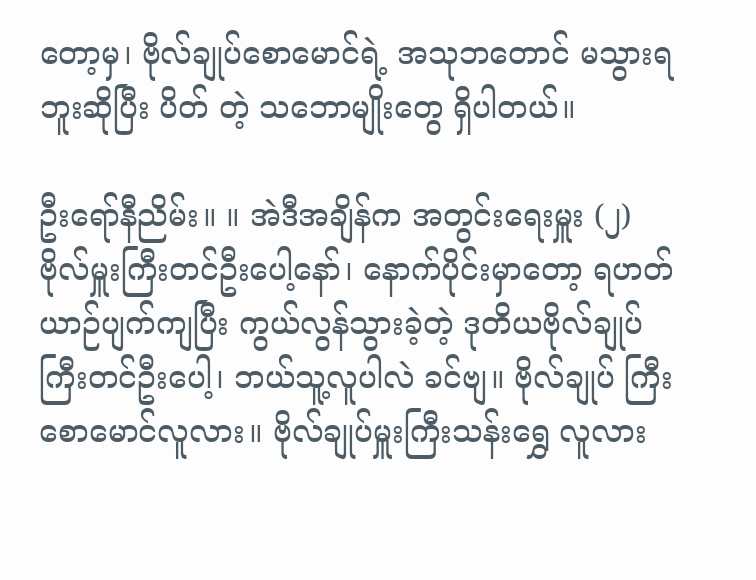တော့မှ၊ ဗိုလ်ချုပ်စောမောင်ရဲ့ အသုဘတောင် မသွားရဘူးဆိုပြီး ပိတ် တဲ့ သဘောမျိုးတွေ ရှိပါတယ်။

ဦးရော်နီညိမ်း။ ။ အဲဒီအချိန်က အတွင်းရေးမှူး (၂) ဗိုလ်မှူးကြီးတင်ဦးပေါ့နော်၊ နောက်ပိုင်းမှာတော့ ရဟတ်ယာဉ်ပျက်ကျပြီး ကွယ်လွန်သွားခဲ့တဲ့ ဒုတိယဗိုလ်ချုပ်ကြီးတင်ဦးပေါ့၊ ဘယ်သူ့လူပါလဲ ခင်ဗျ။ ဗိုလ်ချုပ် ကြီးစောမောင်လူလား။ ဗိုလ်ချုပ်မှူးကြီးသန်းရွှေ လူလား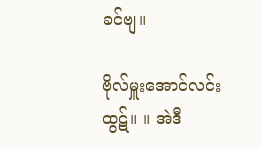ခင်ဗျ။

ဗိုလ်မှူးအောင်လင်းထွဋ်။ ။ အဲဒီ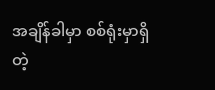အချိန်ခါမှာ စစ်ရုံးမှာရှိတဲ့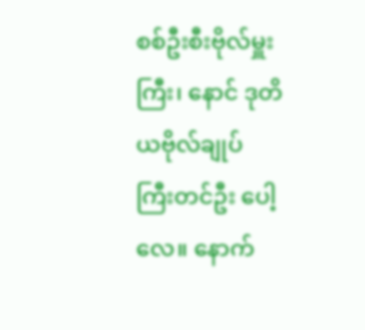စစ်ဦးစီးဗိုလ်မှူးကြီး၊ နောင် ဒုတိယဗိုလ်ချုပ် ကြီးတင်ဦး ပေါ့လေ။ နောက်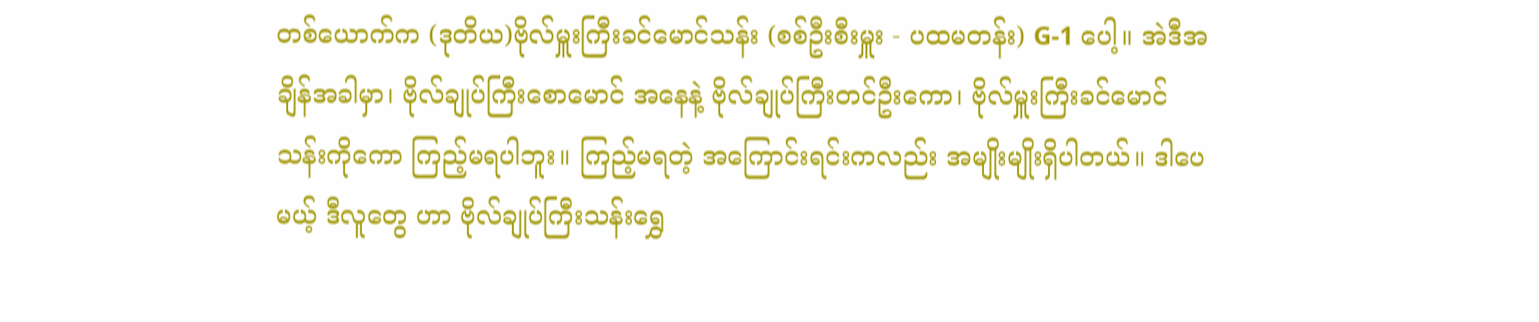တစ်ယောက်က (ဒုတိယ)ဗိုလ်မှူးကြီးခင်မောင်သန်း (စစ်ဦးစီးမှူး - ပထမတန်း) G-1 ပေါ့။ အဲဒီအချိန်အခါမှာ၊ ဗိုလ်ချုပ်ကြီးစောမောင် အနေနဲ့ ဗိုလ်ချုပ်ကြီးတင်ဦးကော၊ ဗိုလ်မှူးကြီးခင်မောင် သန်းကိုကော ကြည့်မရပါဘူး။ ကြည့်မရတဲ့ အကြောင်းရင်းကလည်း အမျိုးမျိုးရှိပါတယ်။ ဒါပေမယ့် ဒီလူတွေ ဟာ ဗိုလ်ချုပ်ကြီးသန်းရွှေ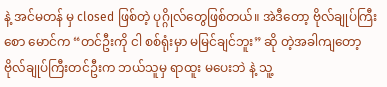နဲ့ အင်မတန် မှ closed ဖြစ်တဲ့ ပုဂ္ဂိုလ်တွေဖြစ်တယ်။ အဲဒီတော့ ဗိုလ်ချုပ်ကြီး စော မောင်က “တင်ဦးကို ငါ စစ်ရုံးမှာ မမြင်ချင်ဘူး” ဆို တဲ့အခါကျတော့ ဗိုလ်ချုပ်ကြီးတင်ဦးက ဘယ်သူမှ ရာထူး မပေးဘဲ နဲ့ သူ့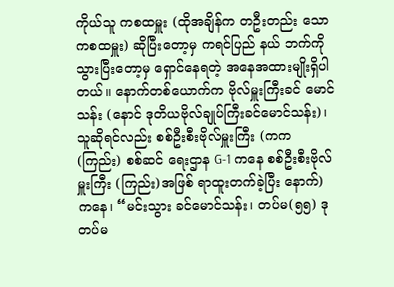ကိုယ်သူ ကစထမှူး (ထိုအချိန်က တဦးတည်း သော ကစထမှူး) ဆိုပြီးတော့မှ ကရင်ပြည် နယ် ဘက်ကိုသွားပြီးတော့မှ ရှောင်နေရတဲ့ အနေအထားမျိုးရှိပါတယ်။ နောက်တစ်ယောက်က ဗိုလ်မှူးကြီးခင် မောင်သန်း (နောင် ဒုတိယဗိုလ်ချုပ်ကြီးခင်မောင်သန်း)၊ သူဆိုရင်လည်း စစ်ဦးစီးဗိုလ်မှူးကြီး (ကက(ကြည်း) စစ်ဆင် ရေးဌာန G-1 ကနေ စစ်ဦးစီးဗိုလ်မှူးကြီး (ကြည်း)အဖြစ် ရာထူးတက်ခဲ့ပြီး နောက်) ကနေ၊ “မင်းသွား ခင်မောင်သန်း၊ တပ်မ(၅၅) ဒုတပ်မ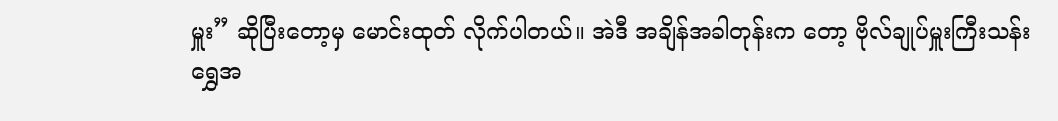မှူး” ဆိုပြီးတော့မှ မောင်းထုတ် လိုက်ပါတယ်။ အဲဒီ အချိန်အခါတုန်းက တော့ ဗိုလ်ချုပ်မှူးကြီးသန်းရွှေအ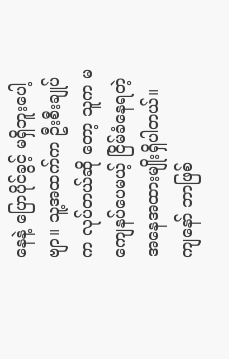နေနဲ့ ပြောပိုင်ခွင့် မရှိဘူးပေါ့ဗျာ။ သူ့အထက်က ဦးစီးချုပ်က လုပ်တယ်ဆို တော့ သူက မကျေနပ်ပေမယ့် ငြိမ်ခံနေရတဲ့ အနေအထားမျိုးရှိပါတယ်။ ကျနော် ဘာဖြစ်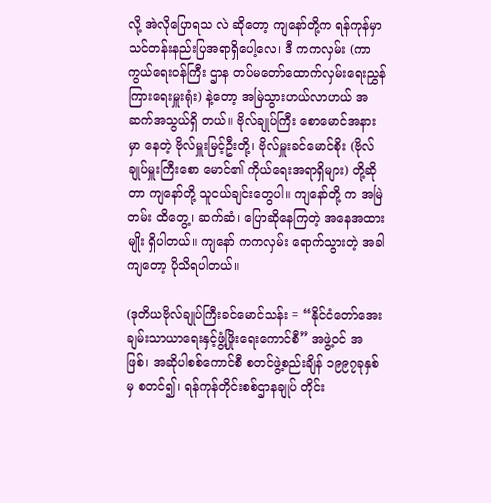လို့ အဲလိုပြောရသ လဲ ဆိုတော့ ကျနော်တို့က ရန်ကုန်မှာ သင်တန်းနည်းပြအရာရှိပေါ့လေ၊ ဒီ ကကလှမ်း (ကာကွယ်ရေးဝန်ကြီး ဌာန တပ်မတော်ထောက်လှမ်းရေးညွှန်ကြားရေးမှူးရုံး) နဲ့တော့ အမြဲသွားဟယ်လာဟယ် အဆက်အသွယ်ရှိ တယ်။ ဗိုလ်ချုပ်ကြီး စောမောင်အနားမှာ နေတဲ့ ဗိုလ်မှူးမြင့်ဦးတို့၊ ဗိုလ်မှူးခင်မောင်စိုး (ဗိုလ်ချုပ်မှူးကြီးစော မောင်၏ ကိုယ်ရေးအရာရှိများ) တို့ဆိုတာ ကျနော်တို့ သူငယ်ချင်းတွေပါ။ ကျနော်တို့ က အမြဲတမ်း ထိတွေ့၊ ဆက်ဆံ၊ ပြောဆိုနေကြတဲ့ အနေအထားမျိုး ရှိပါတယ်။ ကျနော် ကကလှမ်း ရောက်သွားတဲ့ အခါကျတော့ ပိုသိရပါတယ်။

(ဒုတိယဗိုလ်ချုပ်ကြီးခင်မောင်သန်း = “နိုင်ငံတော်အေးချမ်းသာယာရေးနှင့်ဖွံ့ဖြိုးရေးကောင်စီ” အဖွဲ့ဝင် အဖြစ်၊ အဆိုပါစစ်ကောင်စီ စတင်ဖွဲ့စည်းချိန် ၁၉၉၇ခုနှစ်မှ စတင်၍၊ ရန်ကုန်တိုင်းစစ်ဌာနချုပ် တိုင်း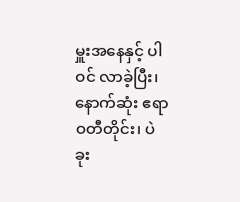မှူးအနေနှင့် ပါဝင် လာခဲ့ပြီး၊ နောက်ဆုံး ဧရာဝတီတိုင်း၊ ပဲခုး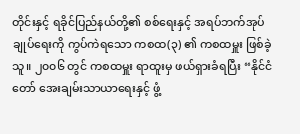တိုင်းနှင့် ရခိုင်ပြည်နယ်တို့၏ စစ်ရေးနှင့် အရပ်ဘက်အုပ်ချုပ်ရေးကို ကွပ်ကဲရသော ကစထ(၃) ၏ ကစထမှူး ဖြစ်ခဲ့သူ။ ၂၀၀၆ တွင် ကစထမှူး ရာထူးမှ ဖယ်ရှားခံရပြီး “နိုင်ငံတော် အေးချမ်းသာယာရေးနှင့် ဖွံ့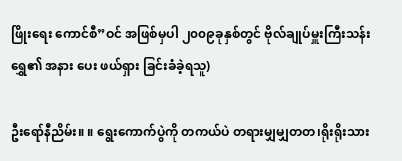ဖြိုးရေး ကောင်စီ”ဝင် အဖြစ်မှပါ ၂၀၀၉ခုနှစ်တွင် ဗိုလ်ချုပ်မှူးကြီးသန်းရွှေ၏ အနား ပေး ဖယ်ရှား ခြင်းခံခဲ့ရသူ)

ဦးရော်နီညိမ်း။ ။ ရွေးကောက်ပွဲကို တကယ်ပဲ တရားမျှမျှတတ၊ရိုးရိုးသား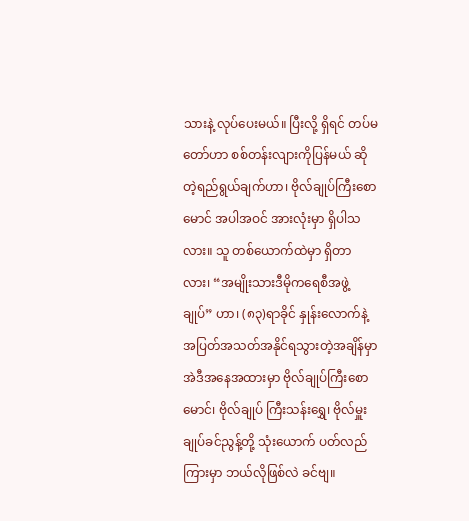သားနဲ့ လုပ်ပေးမယ်။ ပြီးလို့ ရှိရင် တပ်မတော်ဟာ စစ်တန်းလျားကိုပြန်မယ် ဆိုတဲ့ရည်ရွယ်ချက်ဟာ၊ ဗိုလ်ချုပ်ကြီးစောမောင် အပါအဝင် အားလုံးမှာ ရှိပါသလား။ သူ တစ်ယောက်ထဲမှာ ရှိတာလား၊ “အမျိုးသားဒီမိုကရေစီအဖွဲ့ချုပ်” ဟာ၊ (၈၃)ရာခိုင် နှုန်းလောက်နဲ့ အပြတ်အသတ်အနိုင်ရသွားတဲ့အချိန်မှာ အဲဒီအနေအထားမှာ ဗိုလ်ချုပ်ကြီးစောမောင်၊ ဗိုလ်ချုပ် ကြီးသန်းရွှေ၊ ဗိုလ်မှူးချုပ်ခင်ညွန့်တို့ သုံးယောက် ပတ်လည်ကြားမှာ ဘယ်လိုဖြစ်လဲ ခင်ဗျ။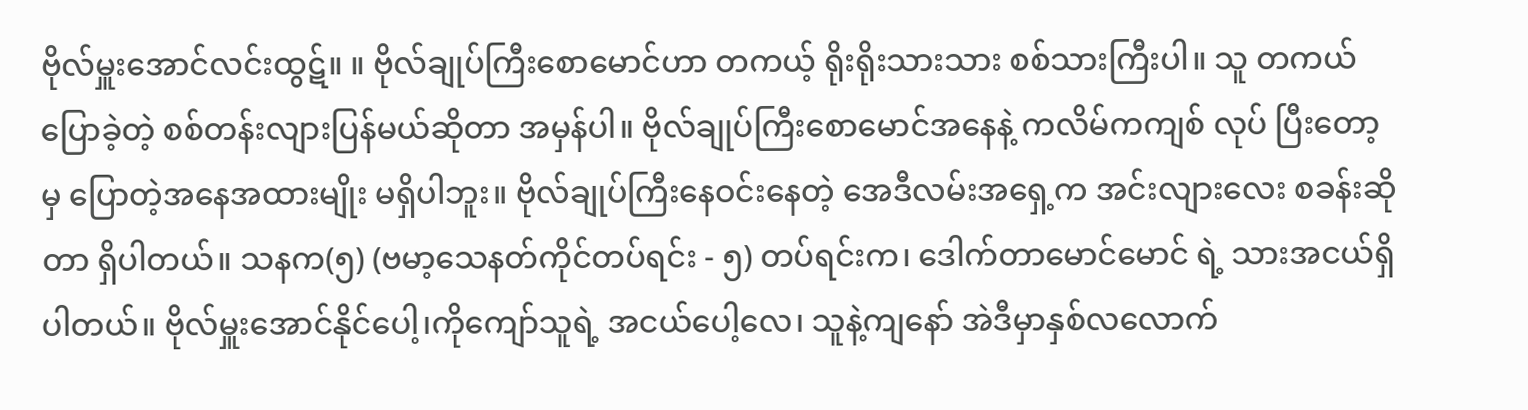ဗိုလ်မှူးအောင်လင်းထွဋ်။ ။ ဗိုလ်ချုပ်ကြီးစောမောင်ဟာ တကယ့် ရိုးရိုးသားသား စစ်သားကြီးပါ။ သူ တကယ်ပြောခဲ့တဲ့ စစ်တန်းလျားပြန်မယ်ဆိုတာ အမှန်ပါ။ ဗိုလ်ချုပ်ကြီးစောမောင်အနေနဲ့ ကလိမ်ကကျစ် လုပ် ပြီးတော့မှ ပြောတဲ့အနေအထားမျိုး မရှိပါဘူး။ ဗိုလ်ချုပ်ကြီးနေဝင်းနေတဲ့ အေဒီလမ်းအရှေ့က အင်းလျားလေး စခန်းဆိုတာ ရှိပါတယ်။ သနက(၅) (ဗမာ့သေနတ်ကိုင်တပ်ရင်း - ၅) တပ်ရင်းက၊ ဒေါက်တာမောင်မောင် ရဲ့ သားအငယ်ရှိပါတယ်။ ဗိုလ်မှူးအောင်နိုင်ပေါ့၊ကိုကျော်သူရဲ့ အငယ်ပေါ့လေ၊ သူနဲ့ကျနော် အဲဒီမှာနှစ်လလောက်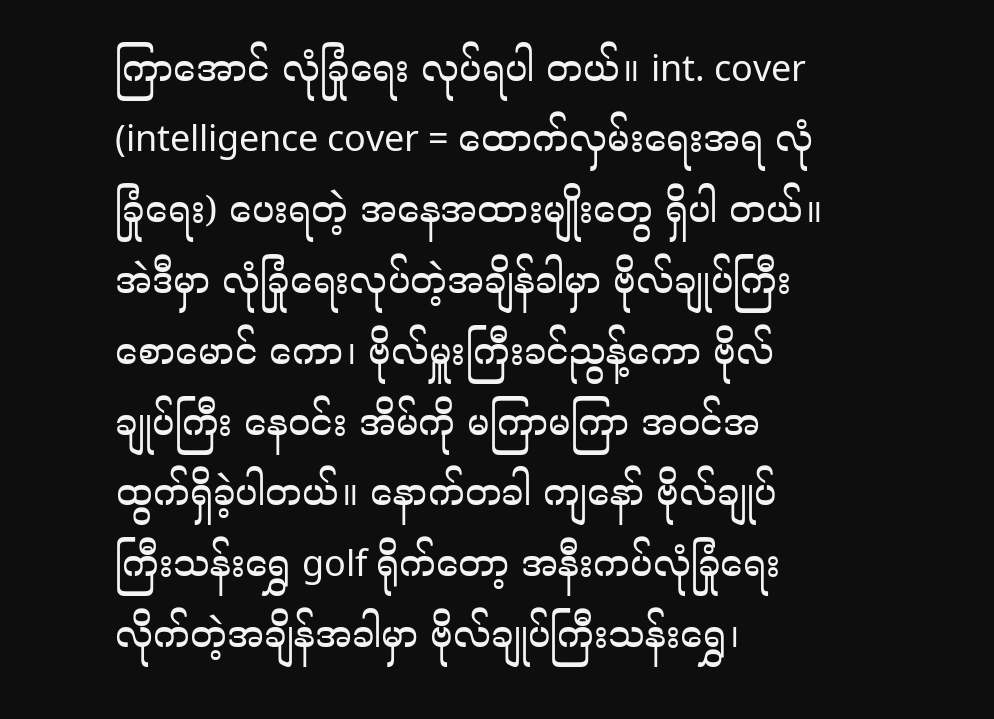ကြာအောင် လုံခြုံရေး လုပ်ရပါ တယ်။ int. cover (intelligence cover = ထောက်လှမ်းရေးအရ လုံခြုံရေး) ပေးရတဲ့ အနေအထားမျိုးတွေ ရှိပါ တယ်။ အဲဒီမှာ လုံခြုံရေးလုပ်တဲ့အချိန်ခါမှာ ဗိုလ်ချုပ်ကြီးစောမောင် ကော၊ ဗိုလ်မှူးကြီးခင်ညွန့်ကော ဗိုလ်ချုပ်ကြီး နေဝင်း အိမ်ကို မကြာမကြာ အဝင်အထွက်ရှိခဲ့ပါတယ်။ နောက်တခါ ကျနော် ဗိုလ်ချုပ်ကြီးသန်းရွှေ golf ရိုက်တော့ အနီးကပ်လုံခြုံရေးလိုက်တဲ့အချိန်အခါမှာ ဗိုလ်ချုပ်ကြီးသန်းရွှေ၊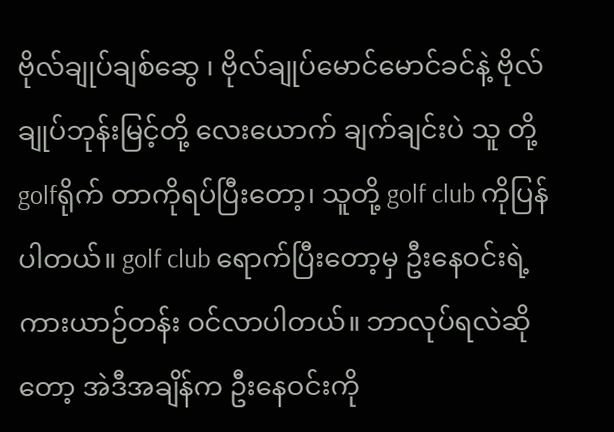ဗိုလ်ချုပ်ချစ်ဆွေ ၊ ဗိုလ်ချုပ်မောင်မောင်ခင်နဲ့ ဗိုလ်ချုပ်ဘုန်းမြင့်တို့ လေးယောက် ချက်ချင်းပဲ သူ တို့ golfရိုက် တာကိုရပ်ပြီးတော့၊ သူတို့ golf club ကိုပြန်ပါတယ်။ golf club ရောက်ပြီးတော့မှ ဦးနေဝင်းရဲ့ကားယာဉ်တန်း ဝင်လာပါတယ်။ ဘာလုပ်ရလဲဆိုတော့ အဲဒီအချိန်က ဦးနေဝင်းကို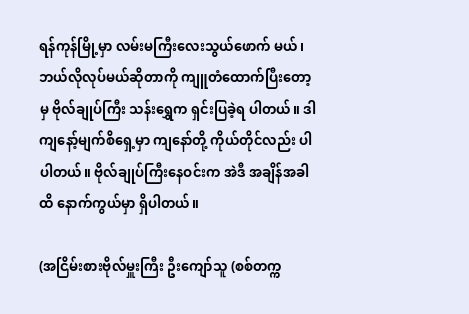ရန်ကုန်မြို့မှာ လမ်းမကြီးလေးသွယ်ဖောက် မယ်၊ ဘယ်လိုလုပ်မယ်ဆိုတာကို ကျူတံထောက်ပြီးတော့မှ ဗိုလ်ချုပ်ကြီး သန်းရွှေက ရှင်းပြခဲ့ရ ပါတယ်။ ဒါ ကျနော့်မျက်စိရှေ့မှာ ကျနော်တို့ ကိုယ်တိုင်လည်း ပါပါတယ်။ ဗိုလ်ချုပ်ကြီးနေဝင်းက အဲဒီ အချိန်အခါထိ နောက်ကွယ်မှာ ရှိပါတယ်။

(အငြိမ်းစားဗိုလ်မှူးကြီး ဦးကျော်သူ (စစ်တက္က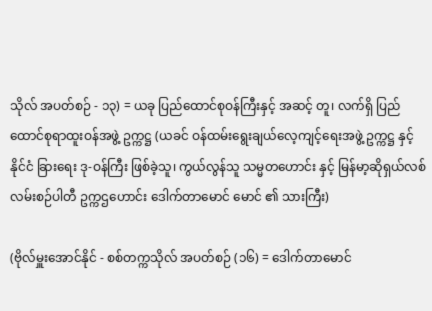သိုလ် အပတ်စဉ် - ၁၃) = ယခု ပြည်ထောင်စုဝန်ကြီးနှင့် အဆင့် တူ၊ လက်ရှိ ပြည်ထောင်စုရာထူးဝန်အဖွဲ့ ဥက္ကဋ္ဌ (ယခင် ဝန်ထမ်းရွေးချယ်လေ့ကျင့်ရေးအဖွဲ့ ဥက္ကဋ္ဌ နှင့် နိုင်ငံ ခြားရေး ဒု-ဝန်ကြီး ဖြစ်ခဲ့သူ၊ ကွယ်လွန်သူ သမ္မတဟောင်း နှင့် မြန်မာ့ဆိုရှယ်လစ်လမ်းစဉ်ပါတီ ဥက္ကဌဟောင်း ဒေါက်တာမောင် မောင် ၏ သားကြီး)

(ဗိုလ်မှူးအောင်နိုင် - စစ်တက္ကသိုလ် အပတ်စဉ် (၁၆) = ဒေါက်တာမောင်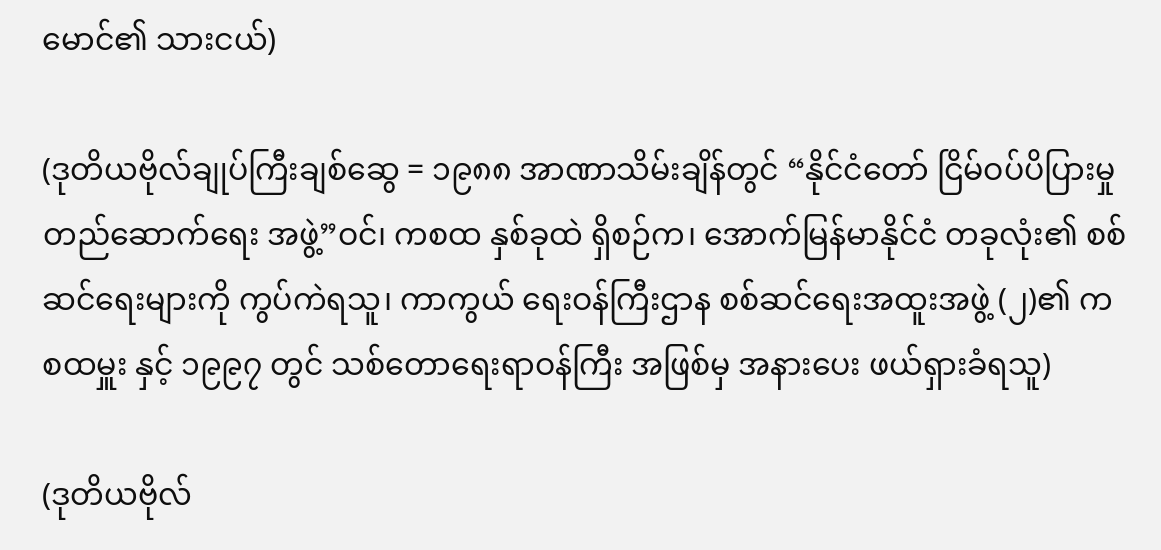မောင်၏ သားငယ်)

(ဒုတိယဗိုလ်ချုပ်ကြီးချစ်ဆွေ = ၁၉၈၈ အာဏာသိမ်းချိန်တွင် “နိုင်ငံတော် ငြိမ်ဝပ်ပိပြားမှု တည်ဆောက်ရေး အဖွဲ့”ဝင်၊ ကစထ နှစ်ခုထဲ ရှိစဉ်က၊ အောက်မြန်မာနိုင်ငံ တခုလုံး၏ စစ်ဆင်ရေးများကို ကွပ်ကဲရသူ၊ ကာကွယ် ရေးဝန်ကြီးဌာန စစ်ဆင်ရေးအထူးအဖွဲ့ (၂)၏ ကစထမှူး နှင့် ၁၉၉၇ တွင် သစ်တောရေးရာဝန်ကြီး အဖြစ်မှ အနားပေး ဖယ်ရှားခံရသူ)

(ဒုတိယဗိုလ်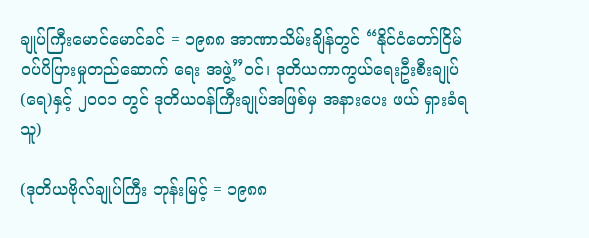ချုပ်ကြီးမောင်မောင်ခင် = ၁၉၈၈ အာဏာသိမ်းချိန်တွင် “နိုင်ငံတော်ငြိမ်ဝပ်ပိပြားမှုတည်ဆောက် ရေး အဖွဲ့”ဝင်၊ ဒုတိယကာကွယ်ရေးဦးစီးချုပ်(ရေ)နှင့် ၂၀၀၁ တွင် ဒုတိယဝန်ကြီးချုပ်အဖြစ်မှ အနားပေး ဖယ် ရှားခံရသူ)

(ဒုတိယဗိုလ်ချုပ်ကြီး ဘုန်းမြင့် = ၁၉၈၈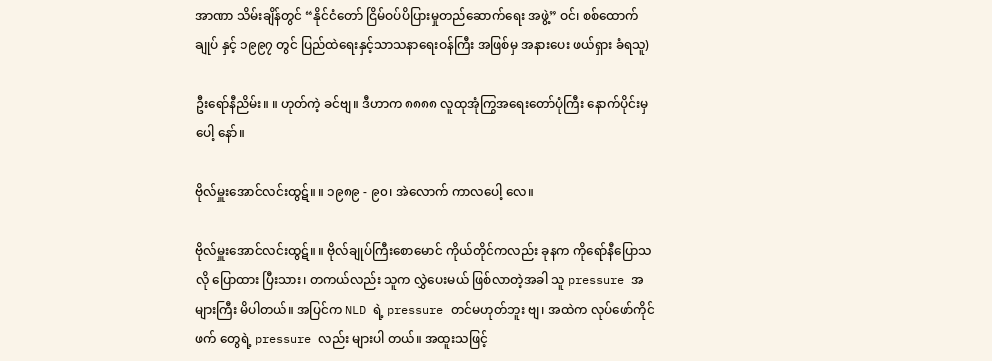အာဏာ သိမ်းချိန်တွင် “နိုင်ငံတော် ငြိမ်ဝပ်ပိပြားမှုတည်ဆောက်ရေး အဖွဲ့” ဝင်၊ စစ်ထောက်ချုပ် နှင့် ၁၉၉၇ တွင် ပြည်ထဲရေးနှင့်သာသနာရေးဝန်ကြီး အဖြစ်မှ အနားပေး ဖယ်ရှား ခံရသူ)

ဦးရော်နီညိမ်း။ ။ ဟုတ်ကဲ့ ခင်ဗျ။ ဒီဟာက ၈၈၈၈ လူထုအုံကြွအရေးတော်ပုံကြီး နောက်ပိုင်းမှပေါ့ နော်။

ဗိုလ်မှူးအောင်လင်းထွဋ်။ ။ ၁၉၈၉ - ၉၀၊ အဲလောက် ကာလပေါ့ လေ။

ဗိုလ်မှူးအောင်လင်းထွဋ်။ ။ ဗိုလ်ချုပ်ကြီးစောမောင် ကိုယ်တိုင်ကလည်း ခုနက ကိုရော်နီပြောသလို ပြောထား ပြီးသား၊ တကယ်လည်း သူက လွှဲပေးမယ် ဖြစ်လာတဲ့အခါ သူ pressure အများကြီး မိပါတယ်။ အပြင်က NLD ရဲ့ pressure တင်မဟုတ်ဘူး ဗျ၊ အထဲက လုပ်ဖော်ကိုင်ဖက် တွေရဲ့ pressure လည်း များပါ တယ်။ အထူးသဖြင့်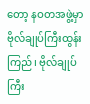တော့ နဝတအဖွဲ့မှာ ဗိုလ်ချုပ်ကြီးထွန်းကြည်၊ ဗိုလ်ချုပ်ကြီး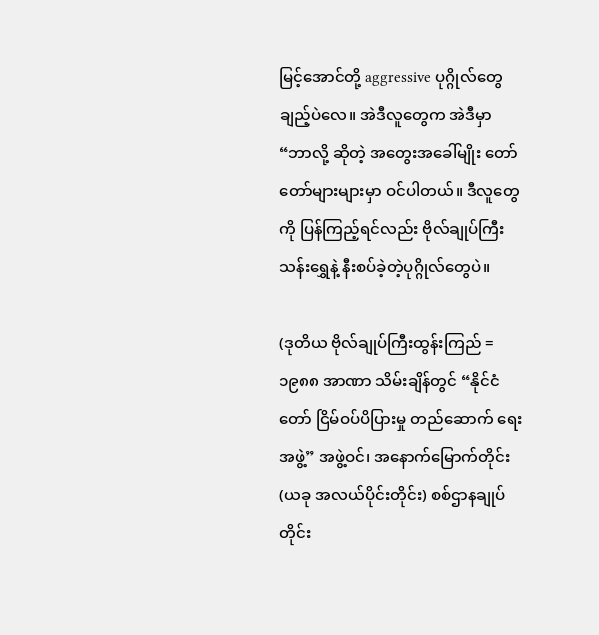မြင့်အောင်တို့ aggressive ပုဂ္ဂိုလ်တွေချည့်ပဲလေ။ အဲဒီလူတွေက အဲဒီမှာ “ဘာလို့ ဆိုတဲ့ အတွေးအခေါ်မျိုး တော် တော်များများမှာ ဝင်ပါတယ်။ ဒီလူတွေကို ပြန်ကြည့်ရင်လည်း ဗိုလ်ချုပ်ကြီးသန်းရွှေနဲ့ နီးစပ်ခဲ့တဲ့ပုဂ္ဂိုလ်တွေပဲ။

(ဒုတိယ ဗိုလ်ချုပ်ကြီးထွန်းကြည် = ၁၉၈၈ အာဏာ သိမ်းချိန်တွင် “နိုင်ငံတော် ငြိမ်ဝပ်ပိပြားမှု တည်ဆောက် ရေး အဖွဲ့” အဖွဲ့ဝင်၊ အနောက်မြောက်တိုင်း (ယခု အလယ်ပိုင်းတိုင်း) စစ်ဌာနချုပ်တိုင်း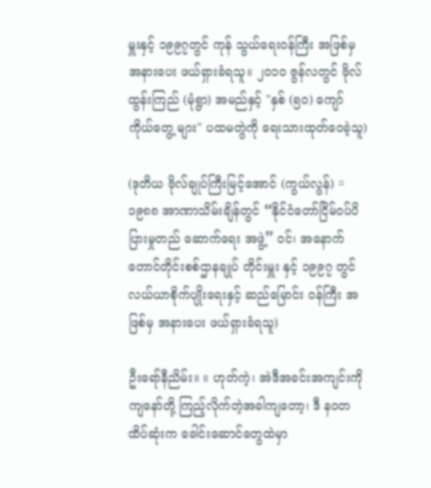မှူးနှင့် ၁၉၉၇တွင် ကုန် သွယ်ရေးဝန်ကြီး အဖြစ်မှ အနားပေး ဖယ်ရှားခံရသူ။ ၂၀၁၀ ဇွန်လတွင် ဗိုလ်ထွန်းကြည် (မုံရွာ) အမည်နှင့် "နှစ် (၅၀) ကျော် ကိုယ်တွေ့ များ" ပထမတွဲကို ရေးသားထုတ်ဝေခဲ့သူ)

(ဒုတိယ ဗိုလ်ချုပ်ကြီးမြင့်အောင် (ကွယ်လွန်) = ၁၉၈၈ အာဏာသိမ်းချိန်တွင် “နိုင်ငံတော်ငြိမ်ဝပ်ပိပြားမှုတည် ဆောက်ရေး အဖွဲ့” ဝင်၊ အနောက်တောင်တိုင်းစစ်ဌာနချုပ် တိုင်းမှူး နှင့် ၁၉၉၇ တွင် လယ်ယာစိုက်ပျိုးရေးနှင့် ဆည်မြောင်း ဝန်ကြီး အဖြစ်မှ အနားပေး ဖယ်ရှားခံရသူ)

ဦးရော်နီညိမ်း။ ။ ဟုတ်ကဲ့၊ အဲဒီအခင်းအကျင်းကို ကျနော်တို့ ကြည့်လိုက်တဲ့အခါကျတော့၊ ဒီ နဝတ ထိပ်ဆုံးက ခေါင်းဆောင်တွေထဲမှာ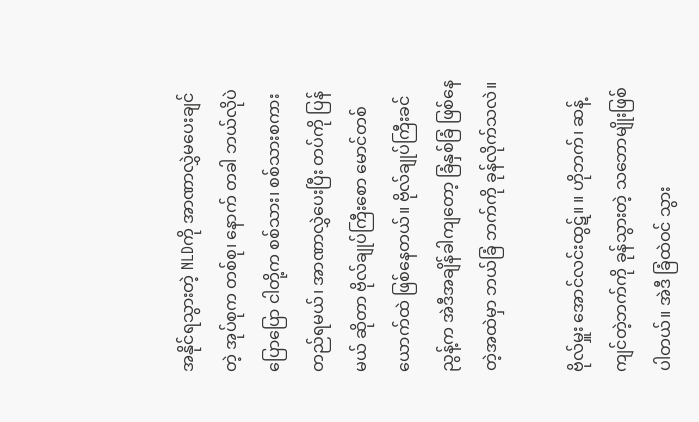အနိုင်ရသွားတဲ့ NLDကို အာဏာလွှဲမပေးချင်တဲ့ အုပ်စုက တစ်စု၊ နောက် တခါ ဘယ်လိုပဲ ပြောပြော ငါတို့က စစ်သား၊ စစ်သားစကား တည်ရမယ်၊ အာဏာလွှဲပေးပြီး တပ်ကို ပြန်မယ် ဆိုတာ ဗိုလ်ချုပ်ကြီးစော မောင်တစ်ယောက်ထဲ ဖြစ်နေတယ်။ ဗိုလ်ချုပ်ကြီးခင်ညွန့်က အဲဒီအချိန်ခါကျတော့ ခြံနှစ်ခြံ ဖြစ်နေတဲ့အထဲမှာ ဘယ်ခြံ ဘက်ကို ခုန်လိုက်သလဲ။

ဗိုလ်မှူး အောင်လင်းထွဋ်။ ။ ဟိုဘက်၊ ဆန့်ကျင်တဲ့ဘက်ကို ခုန်သွားတဲ့ သဘောမျိုးဖြစ်ပါတယ်။ အဲဒီ ခြံထဲဝင် သွား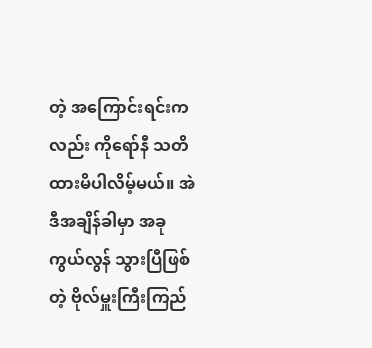တဲ့ အကြောင်းရင်းကလည်း ကိုရော်နီ သတိထားမိပါလိမ့်မယ်။ အဲဒီအချိန်ခါမှာ အခု ကွယ်လွန် သွားပြီဖြစ်တဲ့ ဗိုလ်မှူးကြီးကြည်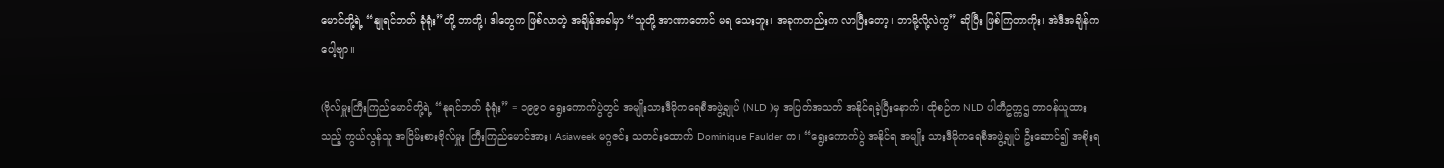မောင်တို့ရဲ့ “နျုရင်ဘတ် ခုံရုံး”တို့ ဘာတို့၊ ဒါတွေက ဖြစ်လာတဲ့ အချိန်အခါမှာ “သူတို့ အာဏာတောင် မရ သေးဘူး၊ အခုကတည်းက လာပြီးတော့၊ ဘာမို့လို့လဲကွ” ဆိုပြီး ဖြစ်ကြတာကိုး၊ အဲဒီအချိန်ကပေါ့ဗျာ။

(ဗိုလ်မှူးကြီးကြည်မောင်တို့ရဲ့ “နုရင်ဘတ် ခုံရုံး” = ၁၉၉၀ ရွေးကောက်ပွဲတွင် အမျိုးသားဒီမိုကရေစီအဖွဲ့ချုပ် (NLD )မှ အပြတ်အသတ် အနိုင်ရခဲ့ပြီးနောက်၊ ထိုစဉ်က NLD ပါတီဥက္ကဌ တာဝန်ယူထားသည့် ကွယ်လွန်သူ အငြိမ်းစားဗိုလ်မှူး ကြီးကြည်မောင်အား၊ Asiaweek မဂ္ဂဇင်း သတင်းထောက် Dominique Faulder က၊ “ရွေးကောက်ပွဲ အနိုင်ရ အမျိုး သားဒီမိုကရေစီအဖွဲ့ချုပ် ဦးဆောင်၍ အစိုးရ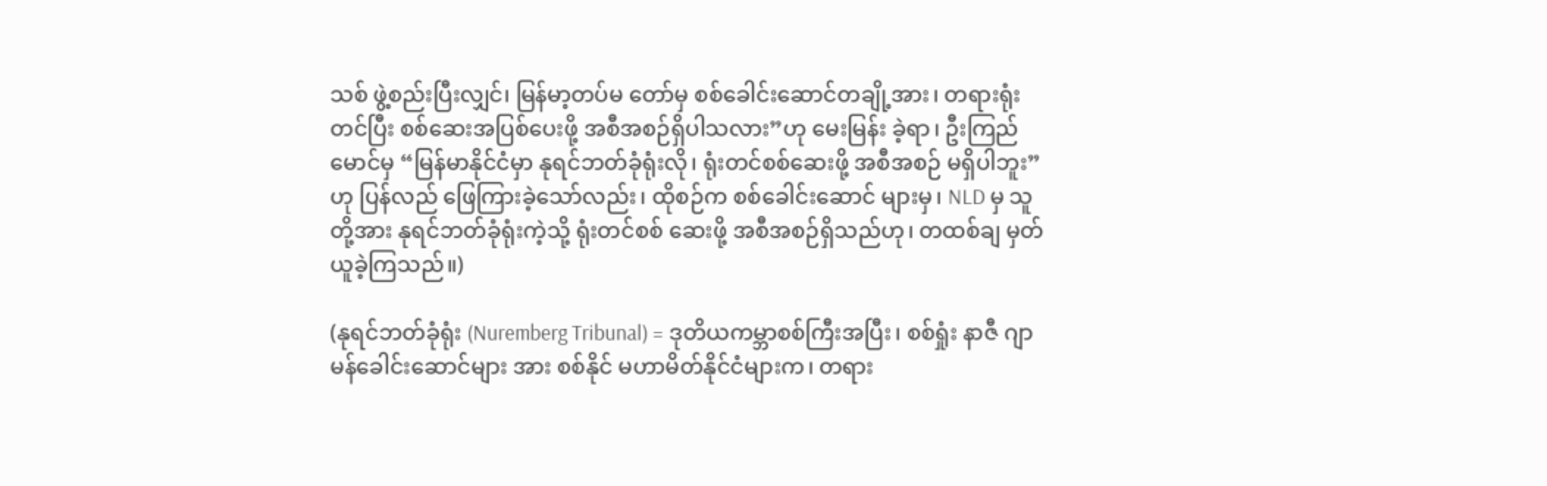သစ် ဖွဲ့စည်းပြီးလျှင်၊ မြန်မာ့တပ်မ တော်မှ စစ်ခေါင်းဆောင်တချို့အား၊ တရားရုံးတင်ပြီး စစ်ဆေးအပြစ်ပေးဖို့ အစီအစဉ်ရှိပါသလား”ဟု မေးမြန်း ခဲ့ရာ၊ ဦးကြည်မောင်မှ “မြန်မာနိုင်ငံမှာ နုရင်ဘတ်ခုံရုံးလို၊ ရုံးတင်စစ်ဆေးဖို့ အစီအစဉ် မရှိပါဘူး”ဟု ပြန်လည် ဖြေကြားခဲ့သော်လည်း၊ ထိုစဉ်က စစ်ခေါင်းဆောင် များမှ၊ NLD မှ သူတို့အား နုရင်ဘတ်ခုံရုံးကဲ့သို့ ရုံးတင်စစ် ဆေးဖို့ အစီအစဉ်ရှိသည်ဟု၊ တထစ်ချ မှတ်ယူခဲ့ကြသည်။)

(နုရင်ဘတ်ခုံရုံး (Nuremberg Tribunal) = ဒုတိယကမ္ဘာစစ်ကြီးအပြီး၊ စစ်ရှုံး နာဇီ ဂျာမန်ခေါင်းဆောင်များ အား စစ်နိုင် မဟာမိတ်နိုင်ငံများက၊ တရား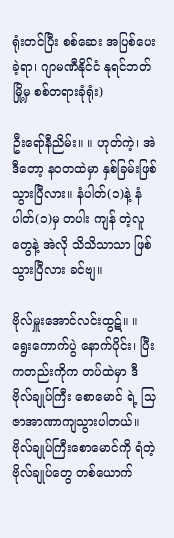ရုံးတင်ပြီး စစ်ဆေး အပြစ်ပေးခဲ့ရာ၊ ဂျာမဏီနိုင်ငံ နုရင်ဘတ်မြို့မှ စစ်တရားခုံရုံး)

ဦးရော်နီညိမ်း။ ။ ဟုတ်ကဲ့၊ အဲဒီတော့ နဝတထဲမှာ နှစ်ခြမ်းဖြစ်သွားပြီလား။ နံပါတ်(၁)နဲ့ နံပါတ်(၁)မှ တပါး ကျန် တဲ့လူတွေနဲ့ အဲလို သိသိသာသာ ဖြစ်သွားပြီလား ခင်ဗျ။

ဗိုလ်မှူးအောင်လင်းထွဋ်။ ။ ရွေးကောက်ပွဲ နောက်ပိုင်း၊ ပြီးကတည်းကိုက တပ်ထဲမှာ ဒီ ဗိုလ်ချုပ်ကြီး စောမောင် ရဲ့ သြဇာအာဏာကျသွားပါတယ်။ ဗိုလ်ချုပ်ကြီးစောမောင်ကို ရံတဲ့ ဗိုလ်ချုပ်တွေ တစ်ယောက်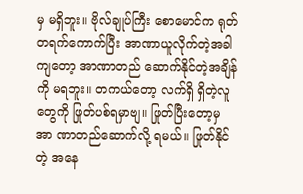မှ မရှိဘူး။ ဗိုလ်ချုပ်ကြီး စောမောင်က ရုတ်တရက်ကောက်ပြီး အာဏာယူလိုက်တဲ့အခါကျတော့ အာဏာတည် ဆောက်နိုင်တဲ့အချိန်ကို မရဘူး။ တကယ်တော့ လက်ရှိ ရှိတဲ့လူတွေကို ဖြုတ်ပစ်ရမှာဗျ။ ဖြုတ်ပြီးတော့မှ အာ ဏာတည်ဆောက်လို့ ရမယ်။ ဖြုတ်နိုင်တဲ့ အနေ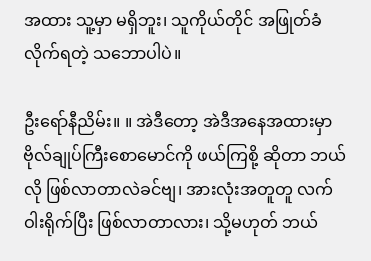အထား သူ့မှာ မရှိဘူး၊ သူကိုယ်တိုင် အဖြုတ်ခံလိုက်ရတဲ့ သဘောပါပဲ။

ဦးရော်နီညိမ်း။ ။ အဲဒီတော့ အဲဒီအနေအထားမှာ ဗိုလ်ချုပ်ကြီးစောမောင်ကို ဖယ်ကြစို့ ဆိုတာ ဘယ် လို ဖြစ်လာတာလဲခင်ဗျ၊ အားလုံးအတူတူ လက်ဝါးရိုက်ပြီး ဖြစ်လာတာလား၊ သို့မဟုတ် ဘယ်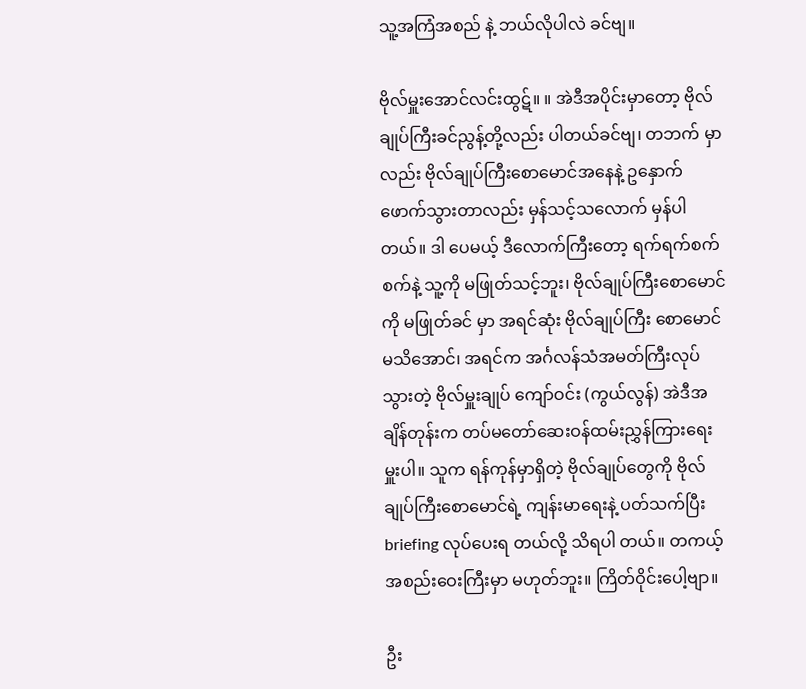သူ့အကြံအစည် နဲ့ ဘယ်လိုပါလဲ ခင်ဗျ။

ဗိုလ်မှူးအောင်လင်းထွဋ်။ ။ အဲဒီအပိုင်းမှာတော့ ဗိုလ်ချုပ်ကြီးခင်ညွန့်တို့လည်း ပါတယ်ခင်ဗျ၊ တဘက် မှာလည်း ဗိုလ်ချုပ်ကြီးစောမောင်အနေနဲ့ ဥနှောက်ဖောက်သွားတာလည်း မှန်သင့်သလောက် မှန်ပါတယ်။ ဒါ ပေမယ့် ဒီလောက်ကြီးတော့ ရက်ရက်စက်စက်နဲ့ သူ့ကို မဖြုတ်သင့်ဘူး၊ ဗိုလ်ချုပ်ကြီးစောမောင်ကို မဖြုတ်ခင် မှာ အရင်ဆုံး ဗိုလ်ချုပ်ကြီး စောမောင်မသိအောင်၊ အရင်က အင်္ဂလန်သံအမတ်ကြီးလုပ်သွားတဲ့ ဗိုလ်မှူးချုပ် ကျော်ဝင်း (ကွယ်လွန်) အဲဒီအချိန်တုန်းက တပ်မတော်ဆေးဝန်ထမ်းညွှန်ကြားရေးမှူးပါ။ သူက ရန်ကုန်မှာရှိတဲ့ ဗိုလ်ချုပ်တွေကို ဗိုလ်ချုပ်ကြီးစောမောင်ရဲ့ ကျန်းမာရေးနဲ့ ပတ်သက်ပြီး briefing လုပ်ပေးရ တယ်လို့ သိရပါ တယ်။ တကယ့်အစည်းဝေးကြီးမှာ မဟုတ်ဘူး။ ကြိတ်ဝိုင်းပေါ့ဗျာ။

ဦး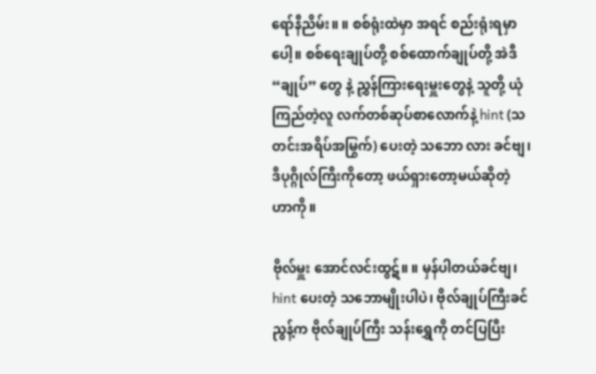ရော်နီညိမ်း။ ။ စစ်ရုံးထဲမှာ အရင် စည်းရုံးရမှာပေါ့။ စစ်ရေးချုပ်တို့ စစ်ထောက်ချုပ်တို့ အဲဒီ“ချုပ်” တွေ နဲ့ ညွှန်ကြားရေးမှူးတွေနဲ့ သူတို့ ယုံကြည်တဲ့လူ လက်တစ်ဆုပ်စာလောက်နဲ့ hint (သတင်းအရိပ်အမြွက်) ပေးတဲ့ သဘော လား ခင်ဗျ၊ ဒီပုဂ္ဂိုလ်ကြီးကိုတော့ ဖယ်ရှားတော့မယ်ဆိုတဲ့ ဟာကို။

ဗိုလ်မှူး အောင်လင်းထွဋ်။ ။ မှန်ပါတယ်ခင်ဗျ၊ hint ပေးတဲ့ သဘောမျိုးပါပဲ၊ ဗိုလ်ချုပ်ကြီးခင်ညွန့်က ဗိုလ်ချုပ်ကြီး သန်းရွှေကို တင်ပြပြီး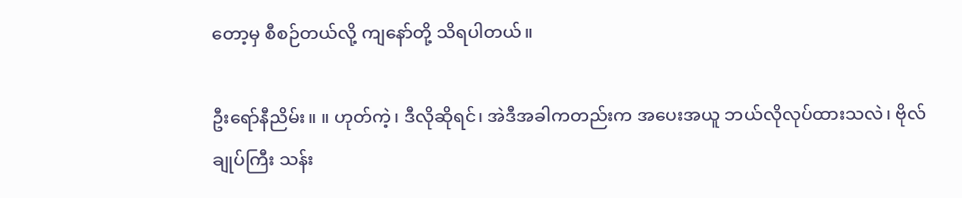တော့မှ စီစဉ်တယ်လို့ ကျနော်တို့ သိရပါတယ်။

ဦးရော်နီညိမ်း။ ။ ဟုတ်ကဲ့၊ ဒီလိုဆိုရင်၊ အဲဒီအခါကတည်းက အပေးအယူ ဘယ်လိုလုပ်ထားသလဲ၊ ဗိုလ်ချုပ်ကြီး သန်း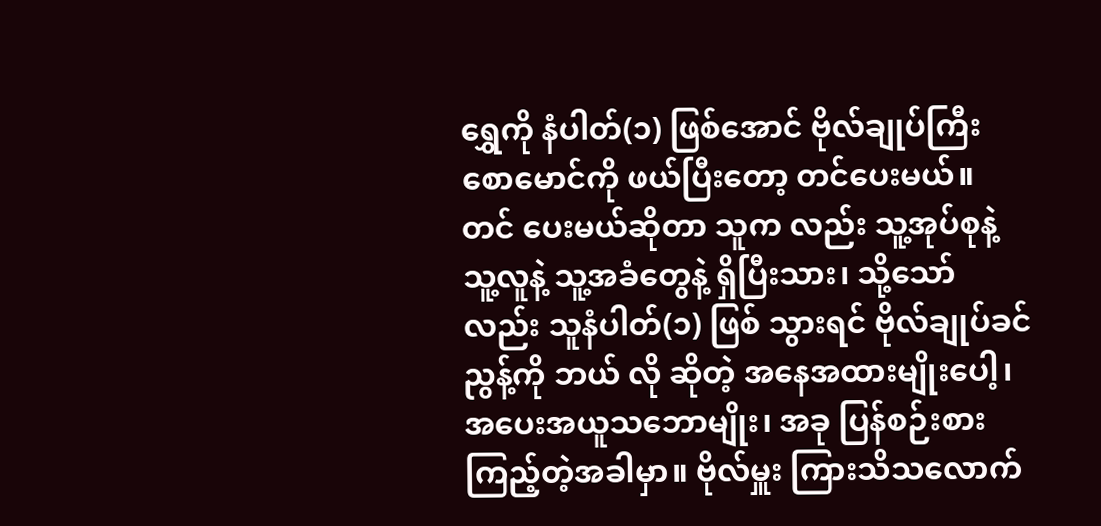ရွှေကို နံပါတ်(၁) ဖြစ်အောင် ဗိုလ်ချုပ်ကြီးစောမောင်ကို ဖယ်ပြီးတော့ တင်ပေးမယ်။ တင် ပေးမယ်ဆိုတာ သူက လည်း သူ့အုပ်စုနဲ့ သူ့လူနဲ့ သူ့အခံတွေနဲ့ ရှိပြီးသား၊ သို့သော်လည်း သူနံပါတ်(၁) ဖြစ် သွားရင် ဗိုလ်ချုပ်ခင်ညွန့်ကို ဘယ် လို ဆိုတဲ့ အနေအထားမျိုးပေါ့၊ အပေးအယူသဘောမျိုး၊ အခု ပြန်စဉ်းစား ကြည့်တဲ့အခါမှာ။ ဗိုလ်မှူး ကြားသိသလောက်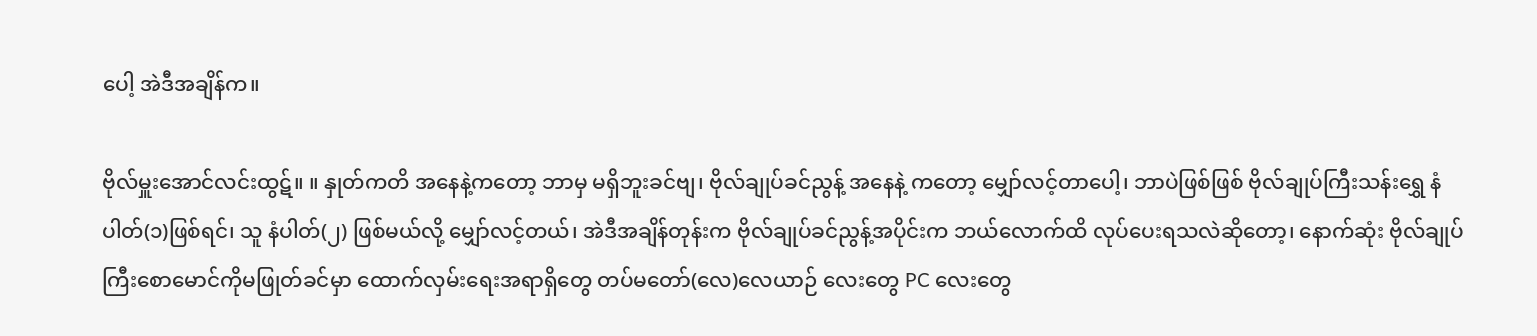ပေါ့ အဲဒီအချိန်က။

ဗိုလ်မှူးအောင်လင်းထွဋ်။ ။ နှုတ်ကတိ အနေနဲ့ကတော့ ဘာမှ မရှိဘူးခင်ဗျ၊ ဗိုလ်ချုပ်ခင်ညွန့် အနေနဲ့ ကတော့ မျှော်လင့်တာပေါ့၊ ဘာပဲဖြစ်ဖြစ် ဗိုလ်ချုပ်ကြီးသန်းရွှေ နံပါတ်(၁)ဖြစ်ရင်၊ သူ နံပါတ်(၂) ဖြစ်မယ်လို့ မျှော်လင့်တယ်၊ အဲဒီအချိန်တုန်းက ဗိုလ်ချုပ်ခင်ညွန့်အပိုင်းက ဘယ်လောက်ထိ လုပ်ပေးရသလဲဆိုတော့၊ နောက်ဆုံး ဗိုလ်ချုပ်ကြီးစောမောင်ကိုမဖြုတ်ခင်မှာ ထောက်လှမ်းရေးအရာရှိတွေ တပ်မတော်(လေ)လေယာဉ် လေးတွေ PC လေးတွေ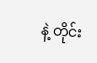နဲ့ တိုင်း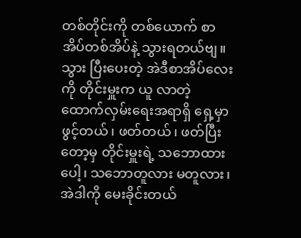တစ်တိုင်းကို တစ်ယောက် စာအိပ်တစ်အိပ်နဲ့ သွားရတယ်ဗျ။ သွား ပြီးပေးတဲ့ အဲဒီစာအိပ်လေးကို တိုင်းမှူးက ယူ လာတဲ့ ထောက်လှမ်းရေးအရာရှိ ရှေ့မှာ ဖွင့်တယ်၊ ဖတ်တယ်၊ ဖတ်ပြီး တော့မှ တိုင်းမှူးရဲ့ သဘောထားပေါ့၊ သဘောတူလား မတူလား၊ အဲဒါကို မေးခိုင်းတယ်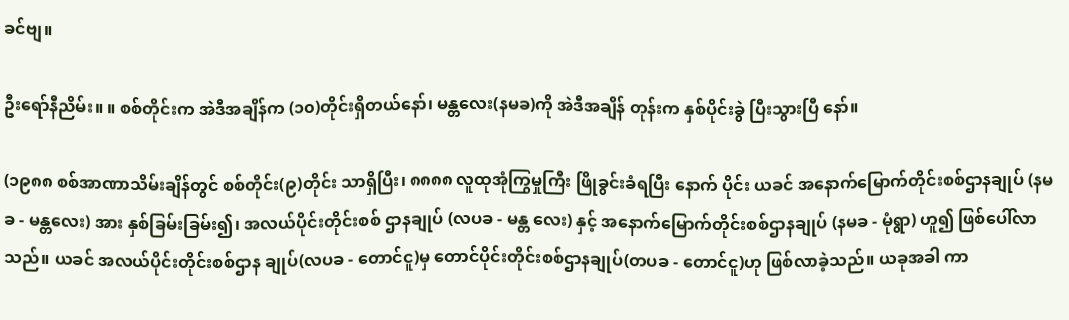ခင်ဗျ။

ဦးရော်နီညိမ်း။ ။ စစ်တိုင်းက အဲဒီအချိန်က (၁၀)တိုင်းရှိတယ်နော်၊ မန္တလေး(နမခ)ကို အဲဒီအချိန် တုန်းက နှစ်ပိုင်းခွဲ ပြီးသွားပြီ နော်။

(၁၉၈၈ စစ်အာဏာသိမ်းချိန်တွင် စစ်တိုင်း(၉)တိုင်း သာရှိပြီး၊ ၈၈၈၈ လူထုအုံကြွမှုကြီး ဖြိုခွင်းခံရပြီး နောက် ပိုင်း ယခင် အနောက်မြောက်တိုင်းစစ်ဌာနချုပ် (နမခ - မန္တလေး) အား နှစ်ခြမ်းခြမ်း၍၊ အလယ်ပိုင်းတိုင်းစစ် ဌာနချုပ် (လပခ - မန္တ လေး) နှင့် အနောက်မြောက်တိုင်းစစ်ဌာနချုပ် (နမခ - မုံရွာ) ဟူ၍ ဖြစ်ပေါ်လာသည်။ ယခင် အလယ်ပိုင်းတိုင်းစစ်ဌာန ချုပ်(လပခ - တောင်ငူ)မှ တောင်ပိုင်းတိုင်းစစ်ဌာနချုပ်(တပခ - တောင်ငူ)ဟု ဖြစ်လာခဲ့သည်။ ယခုအခါ ကာ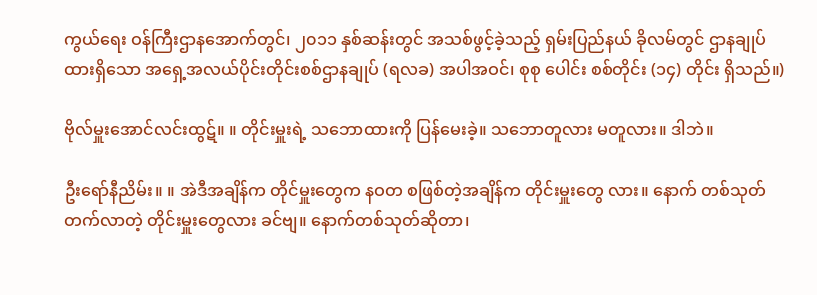ကွယ်ရေး ဝန်ကြီးဌာနအောက်တွင်၊ ၂၀၁၁ နှစ်ဆန်းတွင် အသစ်ဖွင့်ခဲ့သည့် ရှမ်းပြည်နယ် ခိုလမ်တွင် ဌာနချုပ်ထားရှိသော အရှေ့အလယ်ပိုင်းတိုင်းစစ်ဌာနချုပ် (ရလခ) အပါအဝင်၊ စုစု ပေါင်း စစ်တိုင်း (၁၄) တိုင်း ရှိသည်။)

ဗိုလ်မှူးအောင်လင်းထွဋ်။ ။ တိုင်းမှူးရဲ့ သဘောထားကို ပြန်မေးခဲ့။ သဘောတူလား မတူလား။ ဒါဘဲ။

ဦးရော်နီညိမ်း။ ။ အဲဒီအချိန်က တိုင်မှူးတွေက နဝတ စဖြစ်တဲ့အချိန်က တိုင်းမှူးတွေ လား။ နောက် တစ်သုတ် တက်လာတဲ့ တိုင်းမှူးတွေလား ခင်ဗျ။ နောက်တစ်သုတ်ဆိုတာ၊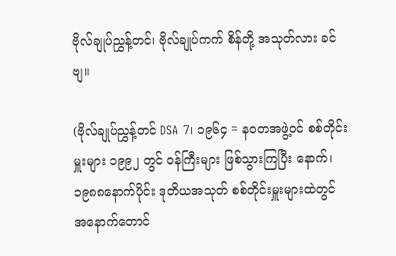ဗိုလ်ချုပ်ညွှန့်တင်၊ ဗိုလ်ချုပ်ကက် စိန်တို့ အသုတ်လား ခင်ဗျ။

(ဗိုလ်ချုပ်ညွှန့်တင် DSA 7၊ ၁၉၆၄ = နဝတအဖွဲ့ဝင် စစ်တိုင်းမှူးများ ၁၉၉၂ တွင် ဝန်ကြီးများ ဖြစ်သွားကြပြီး နောက်၊ ၁၉၈၈နောက်ပိုင်း ဒုတိယအသုတ် စစ်တိုင်းမှူးများထဲတွင် အနောက်တောင်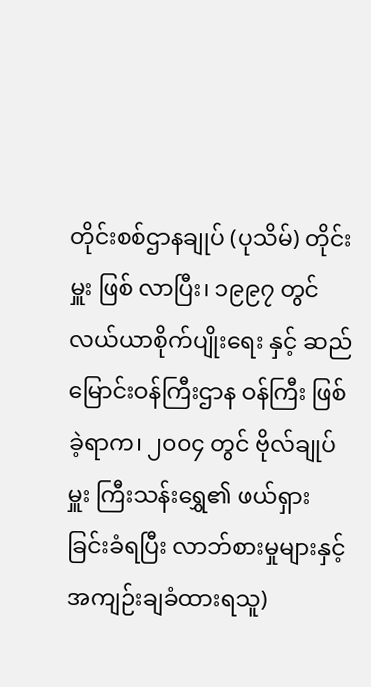တိုင်းစစ်ဌာနချုပ် (ပုသိမ်) တိုင်းမှူး ဖြစ် လာပြီး၊ ၁၉၉၇ တွင် လယ်ယာစိုက်ပျိုးရေး နှင့် ဆည်မြောင်းဝန်ကြီးဌာန ဝန်ကြီး ဖြစ်ခဲ့ရာက၊ ၂၀၀၄ တွင် ဗိုလ်ချုပ်မှူး ကြီးသန်းရွှေ၏ ဖယ်ရှားခြင်းခံရပြီး လာဘ်စားမှုများနှင့် အကျဉ်းချခံထားရသူ)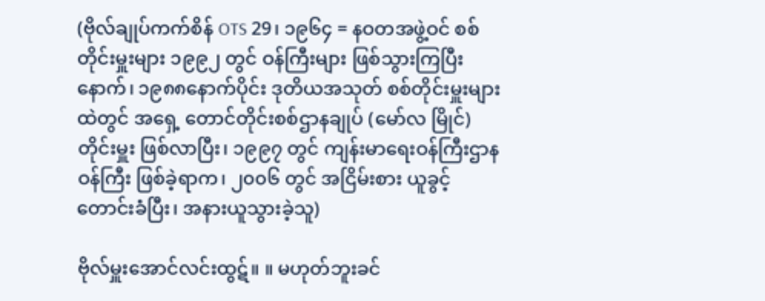(ဗိုလ်ချုပ်ကက်စိန် OTS 29၊ ၁၉၆၄ = နဝတအဖွဲ့ဝင် စစ်တိုင်းမှူးများ ၁၉၉၂ တွင် ဝန်ကြီးများ ဖြစ်သွားကြပြီး နောက်၊ ၁၉၈၈နောက်ပိုင်း ဒုတိယအသုတ် စစ်တိုင်းမှူးများထဲတွင် အရှေ့ တောင်တိုင်းစစ်ဌာနချုပ် (မော်လ မြိုင်) တိုင်းမှူး ဖြစ်လာပြီး၊ ၁၉၉၇ တွင် ကျန်းမာရေးဝန်ကြီးဌာန ဝန်ကြီး ဖြစ်ခဲ့ရာက၊ ၂၀၀၆ တွင် အငြိမ်းစား ယူခွင့် တောင်းခံပြီး၊ အနားယူသွားခဲ့သူ)

ဗိုလ်မှူးအောင်လင်းထွဋ်။ ။ မဟုတ်ဘူးခင်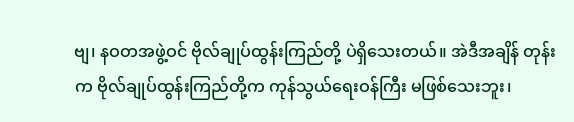ဗျ၊ နဝတအဖွဲ့ဝင် ဗိုလ်ချုပ်ထွန်းကြည်တို့ ပဲရှိသေးတယ်။ အဲဒီအချိန် တုန်းက ဗိုလ်ချုပ်ထွန်းကြည်တို့က ကုန်သွယ်ရေးဝန်ကြီး မဖြစ်သေးဘူး၊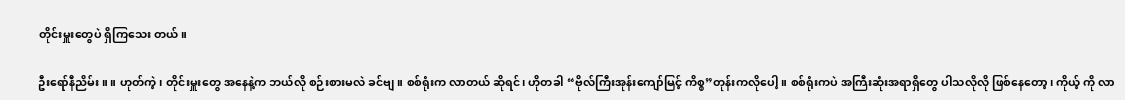တိုင်းမှူးတွေပဲ ရှိကြသေး တယ်။

ဦးရော်နီညိမ်း။ ။ ဟုတ်ကဲ့၊ တိုင်းမှူးတွေ အနေနဲ့က ဘယ်လို စဉ်းစားမလဲ ခင်ဗျ။ စစ်ရုံးက လာတယ် ဆိုရင်၊ ဟိုတခါ “ဗိုလ်ကြီးအုန်းကျော်မြင့် ကိစ္စ”တုန်းကလိုပေါ့။ စစ်ရုံးကပဲ အကြီးဆုံးအရာရှိတွေ ပါသလိုလို ဖြစ်နေတော့၊ ကိုယ့် ကို လာ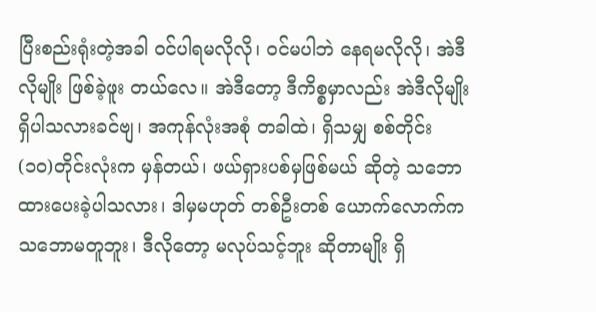ပြီးစည်းရုံးတဲ့အခါ ဝင်ပါရမလိုလို၊ ဝင်မပါဘဲ နေရမလိုလို၊ အဲဒီလိုမျိုး ဖြစ်ခဲ့ဖူး တယ်လေ။ အဲဒီတော့ ဒီကိစ္စမှာလည်း အဲဒီလိုမျိုး ရှိပါသလားခင်ဗျ၊ အကုန်လုံးအစုံ တခါထဲ၊ ရှိသမျှ စစ်တိုင်း (၁၀)တိုင်းလုံးက မှန်တယ်၊ ဖယ်ရှားပစ်မှဖြစ်မယ် ဆိုတဲ့ သဘောထားပေးခဲ့ပါသလား၊ ဒါမှမဟုတ် တစ်ဦးတစ် ယောက်လောက်က သဘောမတူဘူး၊ ဒီလိုတော့ မလုပ်သင့်ဘူး ဆိုတာမျိုး ရှိ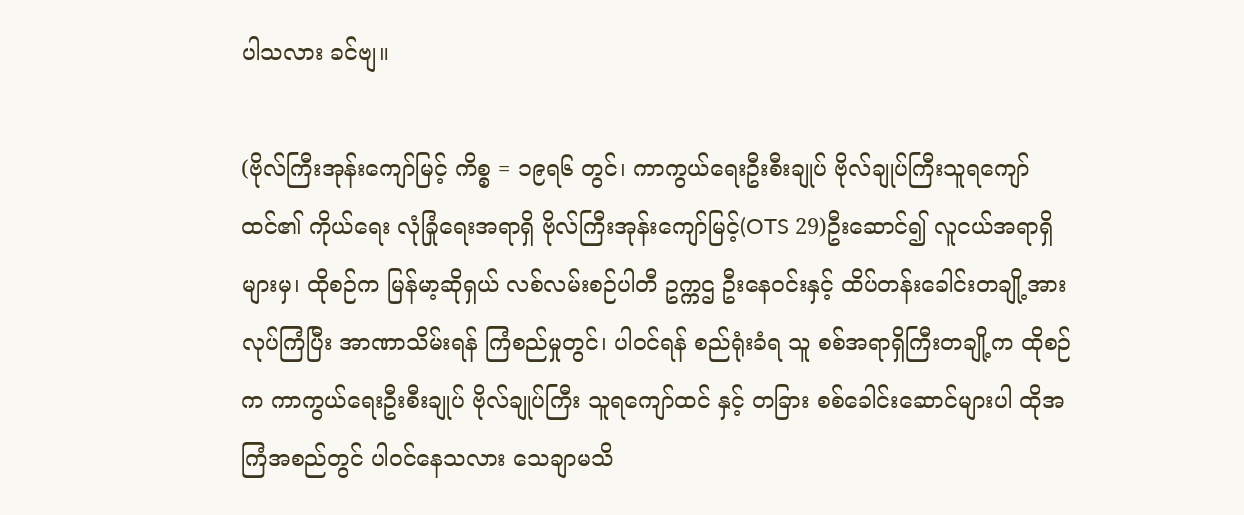ပါသလား ခင်ဗျ။

(ဗိုလ်ကြီးအုန်းကျော်မြင့် ကိစ္စ = ၁၉ရ၆ တွင်၊ ကာကွယ်ရေးဦးစီးချုပ် ဗိုလ်ချုပ်ကြီးသူရကျော်ထင်၏ ကိုယ်ရေး လုံခြုံရေးအရာရှိ ဗိုလ်ကြီးအုန်းကျော်မြင့်(OTS 29)ဦးဆောင်၍ လူငယ်အရာရှိများမှ၊ ထိုစဉ်က မြန်မာ့ဆိုရှယ် လစ်လမ်းစဉ်ပါတီ ဥက္ကဌ ဦးနေဝင်းနှင့် ထိပ်တန်းခေါင်းတချို့အား လုပ်ကြံပြီး အာဏာသိမ်းရန် ကြံစည်မှုတွင်၊ ပါဝင်ရန် စည်ရုံးခံရ သူ စစ်အရာရှိကြီးတချို့က ထိုစဉ်က ကာကွယ်ရေးဦးစီးချုပ် ဗိုလ်ချုပ်ကြီး သူရကျော်ထင် နှင့် တခြား စစ်ခေါင်းဆောင်များပါ ထိုအကြံအစည်တွင် ပါဝင်နေသလား သေချာမသိ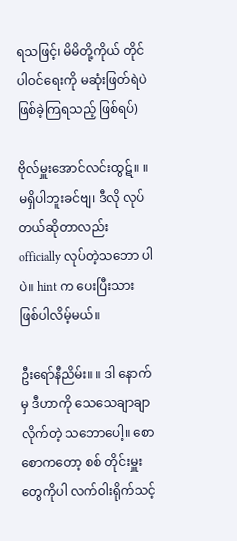ရသဖြင့်၊ မိမိတို့ကိုယ် တိုင် ပါဝင်ရေးကို မဆုံးဖြတ်ရဲပဲ ဖြစ်ခဲ့ကြရသည့် ဖြစ်ရပ်)

ဗိုလ်မှူးအောင်လင်းထွဋ်။ ။ မရှိပါဘူးခင်ဗျ၊ ဒီလို လုပ်တယ်ဆိုတာလည်း officially လုပ်တဲ့သဘော ပါပဲ။ hint က ပေးပြီးသား ဖြစ်ပါလိမ့်မယ်။

ဦးရော်နီညိမ်း။ ။ ဒါ နောက်မှ ဒီဟာကို သေသေချာချာလိုက်တဲ့ သဘောပေါ့။ စောစောကတော့ စစ် တိုင်းမှူး တွေကိုပါ လက်ဝါးရိုက်သင့်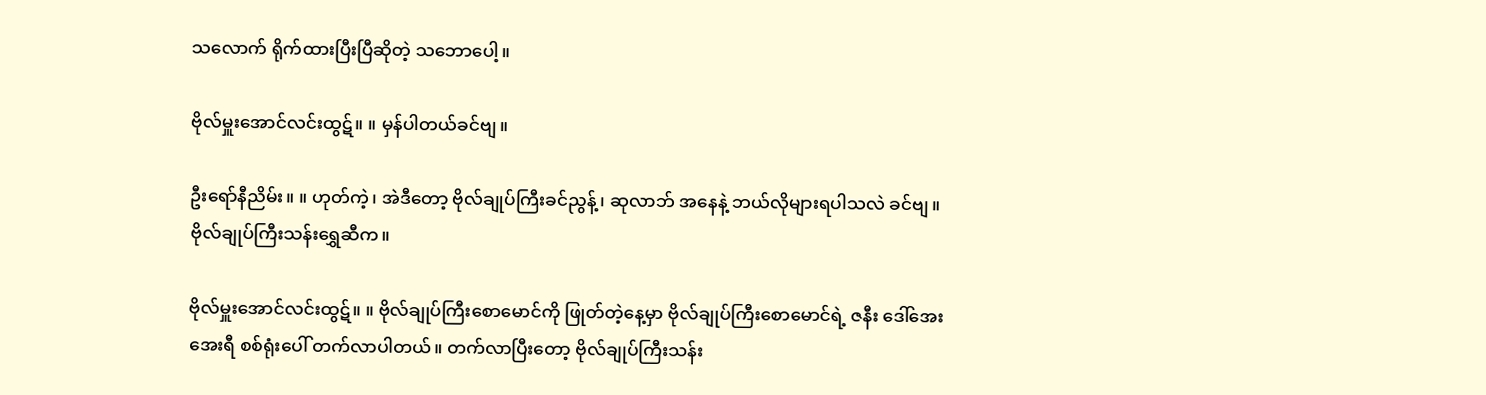သလောက် ရိုက်ထားပြီးပြီဆိုတဲ့ သဘောပေါ့။

ဗိုလ်မှူးအောင်လင်းထွဋ်။ ။ မှန်ပါတယ်ခင်ဗျ။

ဦးရော်နီညိမ်း။ ။ ဟုတ်ကဲ့၊ အဲဒီတော့ ဗိုလ်ချုပ်ကြီးခင်ညွန့်၊ ဆုလာဘ် အနေနဲ့ ဘယ်လိုများရပါသလဲ ခင်ဗျ။ ဗိုလ်ချုပ်ကြီးသန်းရွှေဆီက။

ဗိုလ်မှူးအောင်လင်းထွဋ်။ ။ ဗိုလ်ချုပ်ကြီးစောမောင်ကို ဖြုတ်တဲ့နေ့မှာ ဗိုလ်ချုပ်ကြီးစောမောင်ရဲ့ ဇနီး ဒေါ်အေးအေးရီ စစ်ရုံးပေါ် တက်လာပါတယ်။ တက်လာပြီးတော့ ဗိုလ်ချုပ်ကြီးသန်း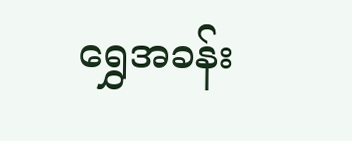ရွှေအခန်း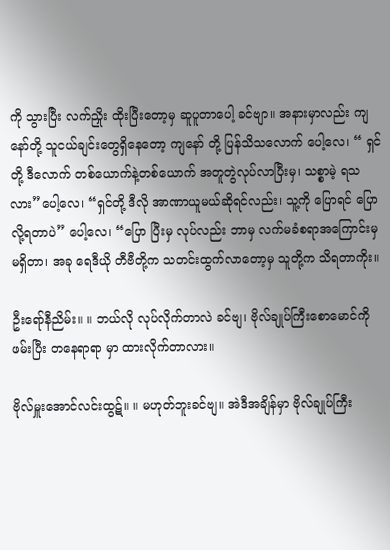ကို သွားပြီး လက်ညှိုး ထိုးပြီးတော့မှ ဆူပူတာပေါ့ ခင်ဗျာ။ အနားမှာလည်း ကျနော်တို့ သူငယ်ချင်းတွေရှိနေတော့ ကျနော် တို့ ပြန်သိသလောက် ပေါ့လေ၊ “ ရှင်တို့ ဒီလောက် တစ်ယောက်နဲ့တစ်ယောက် အတူတွဲလုပ်လာပြီးမှ၊ သစ္စာမဲ့ ရသလား”ပေါ့လေ၊ “ရှင်တို့ ဒီလို အာဏာယူမယ်ဆိုရင်လည်း၊ သူ့ကို ပြောရင် ပြောလို့ရတာပဲ” ပေါ့လေ၊ “ပြော ပြီးမှ လုပ်လည်း ဘာမှ လက်မခံစရာအကြောင်းမှ မရှိတာ၊ အခု ရေဒီယို တီဗီတို့က သတင်းထွက်လာတော့မှ သူတို့က သိရတာကိုး။

ဦးရော်နီညိမ်း။ ။ ဘယ်လို လုပ်လိုက်တာလဲ ခင်ဗျ၊ ဗိုလ်ချုပ်ကြီးစောမောင်ကို ဖမ်းပြီး တနေရာရာ မှာ ထားလိုက်တာလား။

ဗိုလ်မှူးအောင်လင်းထွဋ်။ ။ မဟုတ်ဘူးခင်ဗျ။ အဲဒီအချိန်မှာ ဗိုလ်ချုပ်ကြီး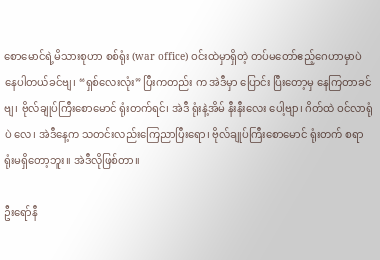စောမောင်ရဲ့မိသားစုဟာ စစ်ရုံး (war office) ဝင်းထဲမှာရှိတဲ့ တပ်မတော်ဧည့်ဂေဟာမှာပဲ နေပါတယ်ခင်ဗျ၊ “ရှစ်လေးလုံး” ပြီးကတည်း က အဲဒီမှာ ပြောင်း ပြီးတော့မှ နေကြတာခင်ဗျ၊ ဗိုလ်ချုပ်ကြီးစောမောင် ရုံးတက်ရင်၊ အဲဒီ ရုံးနဲ့အိမ် နီးနီးလေး ပေါ့ဗျာ၊ ဂိတ်ထဲ ဝင်လာရုံပဲ လေ၊ အဲဒီနေ့က သတင်းလည်းကြေညာပြီးရော၊ ဗိုလ်ချုပ်ကြီးစောမောင် ရုံးတက် စရာ ရုံးမရှိတော့ဘူး။ အဲဒီလိုဖြစ်တာ။

ဦးရော်နီ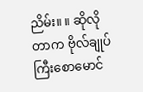ညိမ်း။ ။ ဆိုလိုတာက ဗိုလ်ချုပ်ကြီးစောမောင်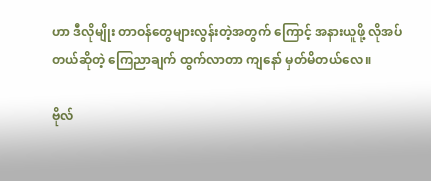ဟာ ဒီလိုမျိုး တာဝန်တွေများလွန်းတဲ့အတွက် ကြောင့် အနားယူဖို့ လိုအပ်တယ်ဆိုတဲ့ ကြေညာချက် ထွက်လာတာ ကျနော် မှတ်မိတယ်လေ။

ဗိုလ်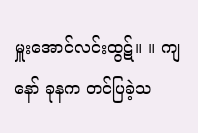မှူးအောင်လင်းထွဋ်။ ။ ကျနော် ခုနက တင်ပြခဲ့သ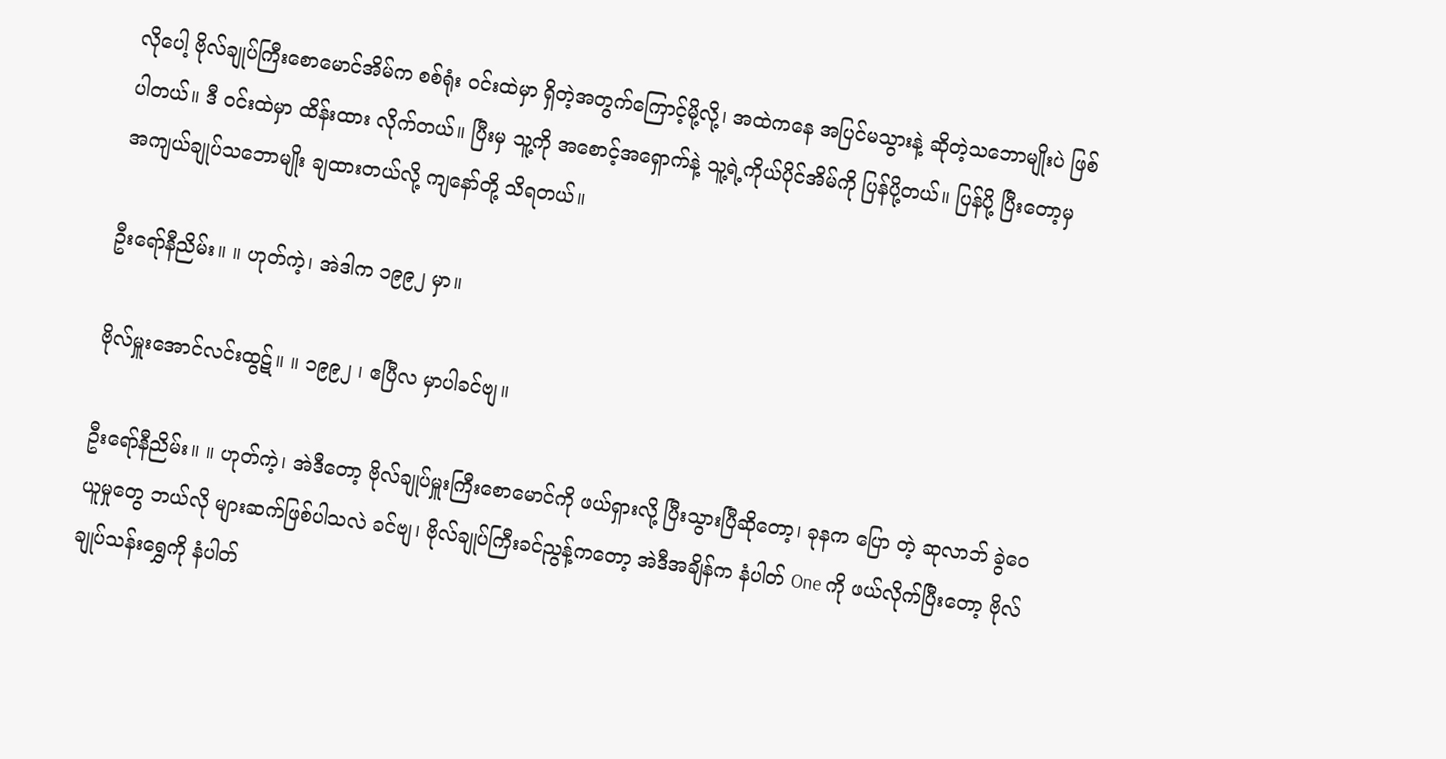လိုပေါ့ ဗိုလ်ချုပ်ကြီးစောမောင်အိမ်က စစ်ရုံး ဝင်းထဲမှာ ရှိတဲ့အတွက်ကြောင့်မို့လို့၊ အထဲကနေ အပြင်မသွားနဲ့ ဆိုတဲ့သဘောမျိုးပဲ ဖြစ်ပါတယ်။ ဒီ ဝင်းထဲမှာ ထိန်းထား လိုက်တယ်။ ပြီးမှ သူ့ကို အစောင့်အရှောက်နဲ့ သူ့ရဲ့ကိုယ်ပိုင်အိမ်ကို ပြန်ပို့တယ်။ ပြန်ပို့ ပြီးတော့မှ အကျယ်ချုပ်သဘောမျိုး ချထားတယ်လို့ ကျနော်တို့ သိရတယ်။

ဦးရော်နီညိမ်း။ ။ ဟုတ်ကဲ့၊ အဲဒါက ၁၉၉၂ မှာ။

ဗိုလ်မှူးအောင်လင်းထွဋ်။ ။ ၁၉၉၂ ၊ ဧပြီလ မှာပါခင်ဗျ။

ဦးရော်နီညိမ်း။ ။ ဟုတ်ကဲ့၊ အဲဒီတော့ ဗိုလ်ချုပ်မှူးကြီးစောမောင်ကို ဖယ်ရှားလို့ ပြီးသွားပြီဆိုတော့၊ ခုနက ပြော တဲ့ ဆုလာဘ် ခွဲဝေယူမှုတွေ ဘယ်လို များဆက်ဖြစ်ပါသလဲ ခင်ဗျ၊ ဗိုလ်ချုပ်ကြီးခင်ညွန့်ကတော့ အဲဒီအချိန်က နံပါတ် One ကို ဖယ်လိုက်ပြီးတော့ ဗိုလ်ချုပ်သန်းရွှေကို နံပါတ်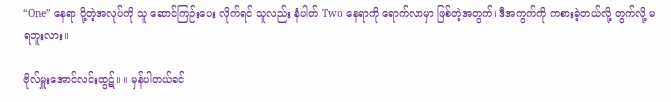“One” နေရာ ပို့တဲ့အလုပ်ကို သူ ဆောင်ကြဉ်းပေး လိုက်ရင် သူလည်း နံပါတ် Two နေရာကို ရောက်လာမှာ ဖြစ်တဲ့အတွက်၊ ဒီအကွက်ကို ကစားခဲ့တယ်လို့ တွက်လို့ မရဘူးလား။

ဗိုလ်မှူးအောင်လင်းထွဋ်။ ။ မှန်ပါတယ်ခင်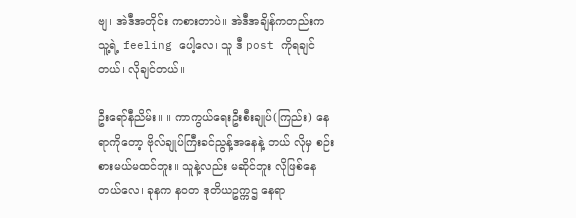ဗျ၊ အဲဒီအတိုင်း ကစားတာပဲ။ အဲဒီအချိန်ကတည်းက သူ့ရဲ့ feeling ပေါ့လေ၊ သူ ဒီ post ကိုရချင်တယ်၊ လိုချင်တယ်။

ဦးရော်နီညိမ်း။ ။ ကာကွယ်ရေးဦးစီးချုပ်(ကြည်း) နေရာကိုတော့ ဗိုလ်ချုပ်ကြီးခင်ညွန့်အနေနဲ့ ဘယ် လိုမှ စဉ်းစားမယ်မထင်ဘူး။ သူနဲ့လည်း မဆိုင်ဘူး လိုဖြစ်နေတယ်လေ၊ ခုနက နဝတ ဒုတိယဥက္ကဌ နေရာ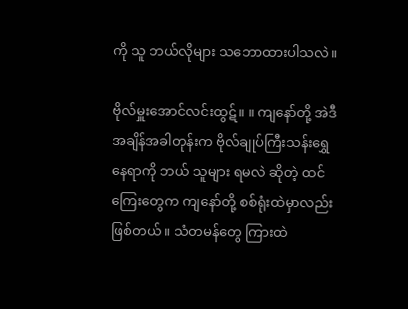ကို သူ ဘယ်လိုများ သဘောထားပါသလဲ။

ဗိုလ်မှူးအောင်လင်းထွဋ်။ ။ ကျနော်တို့ အဲဒီအချိန်အခါတုန်းက ဗိုလ်ချုပ်ကြီးသန်းရွှေနေရာကို ဘယ် သူများ ရမလဲ ဆိုတဲ့ ထင်ကြေးတွေက ကျနော်တို့ စစ်ရုံးထဲမှာလည်း ဖြစ်တယ်။ သံတမန်တွေ ကြားထဲ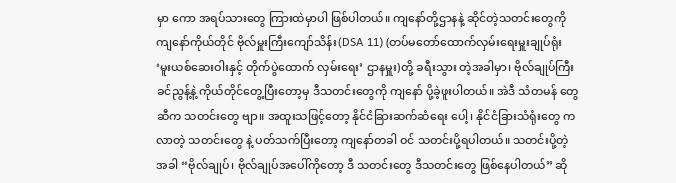မှာ ကော အရပ်သားတွေ ကြားထဲမှာပါ ဖြစ်ပါတယ်။ ကျနော်တို့ဌာနနဲ့ ဆိုင်တဲ့သတင်းတွေကို ကျနော်ကိုယ်တိုင် ဗိုလ်မှူးကြီးကျော်သိန်း(DSA 11) (တပ်မတော်ထောက်လှမ်းရေးမှူးချုပ်ရုံး ‘မူးယစ်ဆေးဝါးနှင့် တိုက်ပွဲထောက် လှမ်းရေး’ ဌာနမှူး)တို့ ခရီးသွား တဲ့အခါမှာ၊ ဗိုလ်ချုပ်ကြီးခင်ညွန့်နဲ့ ကိုယ်တိုင်တွေ့ပြီးတော့မှ ဒီသတင်းတွေကို ကျနော် ပို့ခဲ့ဖူးပါတယ်။ အဲဒီ သံတမန် တွေဆီက သတင်းတွေ ဗျာ။ အထူးသဖြင့်တော့ နိုင်ငံခြားဆက်ဆံရေး ပေါ့၊ နိုင်ငံခြားသံရုံးတွေ ကလာတဲ့ သတင်းတွေ နဲ့ ပတ်သက်ပြီးတော့ ကျနော်တခါ ဝင် သတင်းပို့ရပါတယ်။ သတင်းပို့တဲ့အခါ “ဗိုလ်ချုပ်၊ ဗိုလ်ချုပ်အပေါ်ကိုတော့ ဒီ သတင်းတွေ ဒီသတင်းတွေ ဖြစ်နေပါတယ်” ဆို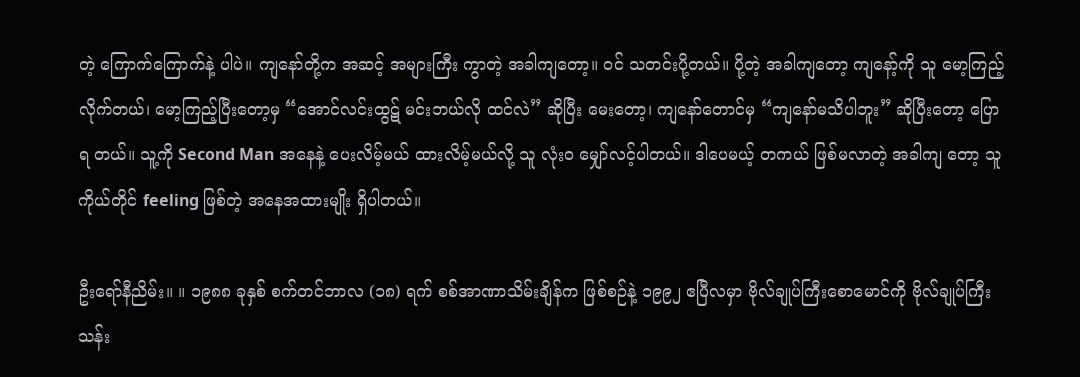တဲ့ ကြောက်ကြောက်နဲ့ ပါပဲ။ ကျနော်တို့က အဆင့် အများကြီး ကွာတဲ့ အခါကျတော့။ ဝင် သတင်းပို့တယ်။ ပို့တဲ့ အခါကျတော့ ကျနော့်ကို သူ မော့ကြည့်လိုက်တယ်၊ မော့ကြည့်ပြီးတော့မှ “အောင်လင်းထွဋ် မင်းဘယ်လို ထင်လဲ” ဆိုပြီး မေးတော့၊ ကျနော်တောင်မှ “ကျနော်မသိပါဘူး” ဆိုပြီးတော့ ပြောရ တယ်။ သူ့ကို Second Man အနေနဲ့ ပေးလိမ့်မယ် ထားလိမ့်မယ်လို့ သူ လုံး၀ မျှော်လင့်ပါတယ်။ ဒါပေမယ့် တကယ် ဖြစ်မလာတဲ့ အခါကျ တော့ သူကိုယ်တိုင် feeling ဖြစ်တဲ့ အနေအထားမျိုး ရှိပါတယ်။

ဦးရော်နီညိမ်း။ ။ ၁၉၈၈ ခုနှစ် စက်တင်ဘာလ (၁၈) ရက် စစ်အာဏာသိမ်းချိန်က ဖြစ်စဉ်နဲ့ ၁၉၉၂ ဧပြီလမှာ ဗိုလ်ချုပ်ကြီးစောမောင်ကို ဗိုလ်ချုပ်ကြီးသန်း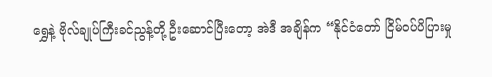ရွှေနဲ့ ဗိုလ်ချုပ်ကြီးခင်ညွန့်တို့ ဦးဆောင်ပြီးတော့ အဲဒီ အချိန်က “နိုင်ငံတော် ငြိမ်ဝပ်ပိပြားမှု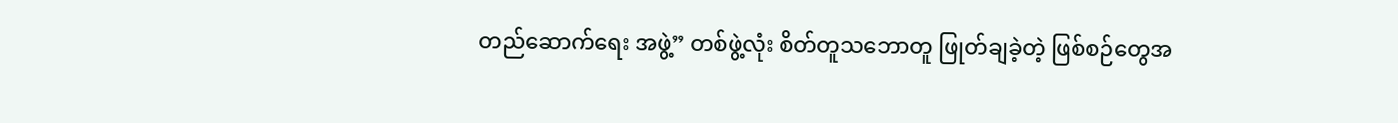တည်ဆောက်ရေး အဖွဲ့” တစ်ဖွဲ့လုံး စိတ်တူသဘောတူ ဖြုတ်ချခဲ့တဲ့ ဖြစ်စဉ်တွေအ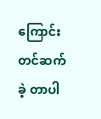ကြောင်း တင်ဆက်ခဲ့ တာပါ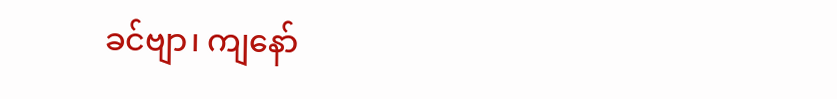ခင်ဗျာ၊ ကျနော်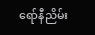ရော်နီညိမ်း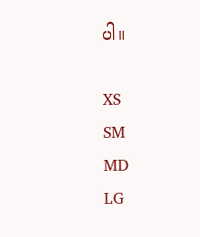ပါ။

XS
SM
MD
LG